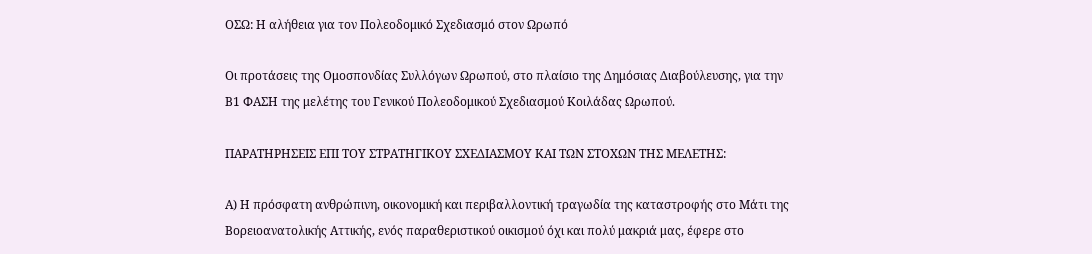ΟΣΩ: Η αλήθεια για τον Πολεοδομικό Σχεδιασμό στον Ωρωπό

Οι προτάσεις της Ομοσπονδίας Συλλόγων Ωρωπού, στο πλαίσιο της Δημόσιας Διαβούλευσης, για την Β1 ΦΑΣΗ της μελέτης του Γενικού Πολεοδομικού Σχεδιασμού Κοιλάδας Ωρωπού.

ΠΑΡΑΤΗΡΗΣΕΙΣ ΕΠΙ ΤΟΥ ΣΤΡΑΤΗΓΙΚΟΥ ΣΧΕΔΙΑΣΜΟΥ ΚΑΙ ΤΩΝ ΣΤΟΧΩΝ ΤΗΣ ΜΕΛΕΤΗΣ:

Α) Η πρόσφατη ανθρώπινη, οικονομική και περιβαλλοντική τραγωδία της καταστροφής στο Μάτι της Βορειοανατολικής Αττικής, ενός παραθεριστικού οικισμού όχι και πολύ μακριά μας, έφερε στο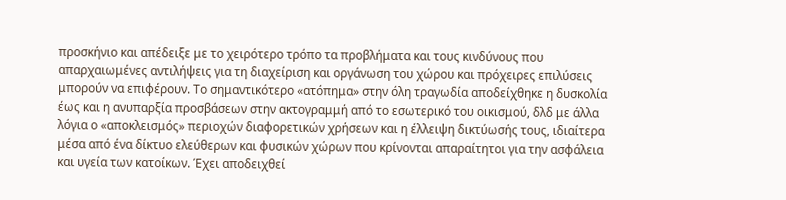προσκήνιο και απέδειξε με το χειρότερο τρόπο τα προβλήματα και τους κινδύνους που απαρχαιωμένες αντιλήψεις για τη διαχείριση και οργάνωση του χώρου και πρόχειρες επιλύσεις μπορούν να επιφέρουν. Το σημαντικότερο «ατόπημα» στην όλη τραγωδία αποδείχθηκε η δυσκολία έως και η ανυπαρξία προσβάσεων στην ακτογραμμή από το εσωτερικό του οικισμού, δλδ με άλλα λόγια ο «αποκλεισμός» περιοχών διαφορετικών χρήσεων και η έλλειψη δικτύωσής τους, ιδιαίτερα μέσα από ένα δίκτυο ελεύθερων και φυσικών χώρων που κρίνονται απαραίτητοι για την ασφάλεια και υγεία των κατοίκων. Έχει αποδειχθεί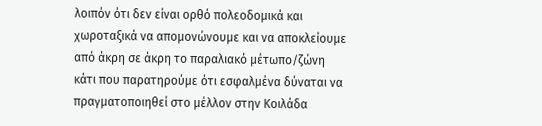λοιπόν ότι δεν είναι ορθό πολεοδομικά και χωροταξικά να απομονώνουμε και να αποκλείουμε από άκρη σε άκρη το παραλιακό μέτωπο/ζώνη κάτι που παρατηρούμε ότι εσφαλμένα δύναται να πραγματοποιηθεί στο μέλλον στην Κοιλάδα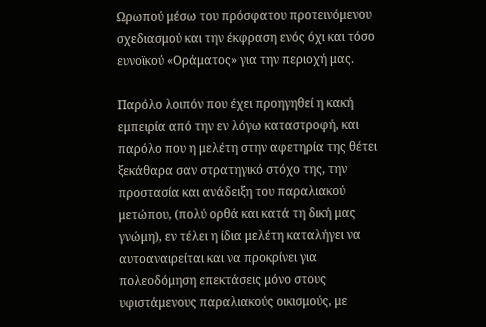Ωρωπού μέσω του πρόσφατου προτεινόμενου σχεδιασμού και την έκφραση ενός όχι και τόσο ευνοϊκού «Οράματος» για την περιοχή μας.

Παρόλο λοιπόν που έχει προηγηθεί η κακή εμπειρία από την εν λόγω καταστροφή, και παρόλο που η μελέτη στην αφετηρία της θέτει ξεκάθαρα σαν στρατηγικό στόχο της, την προστασία και ανάδειξη του παραλιακού μετώπου, (πολύ ορθά και κατά τη δική μας γνώμη), εν τέλει η ίδια μελέτη καταλήγει να αυτοαναιρείται και να προκρίνει για πολεοδόμηση επεκτάσεις μόνο στους υφιστάμενους παραλιακούς οικισμούς, με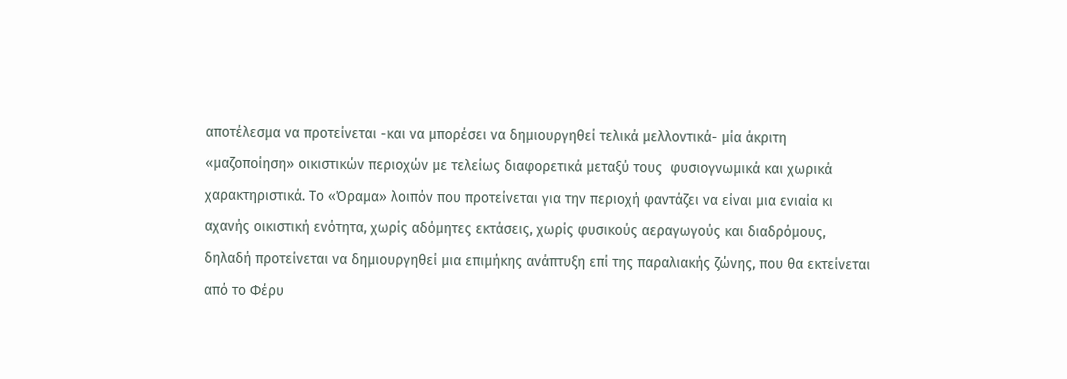αποτέλεσμα να προτείνεται -και να μπορέσει να δημιουργηθεί τελικά μελλοντικά- μία άκριτη «μαζοποίηση» οικιστικών περιοχών με τελείως διαφορετικά μεταξύ τους  φυσιογνωμικά και χωρικά χαρακτηριστικά. Το «Όραμα» λοιπόν που προτείνεται για την περιοχή φαντάζει να είναι μια ενιαία κι αχανής οικιστική ενότητα, χωρίς αδόμητες εκτάσεις, χωρίς φυσικούς αεραγωγούς και διαδρόμους, δηλαδή προτείνεται να δημιουργηθεί μια επιμήκης ανάπτυξη επί της παραλιακής ζώνης, που θα εκτείνεται από το Φέρυ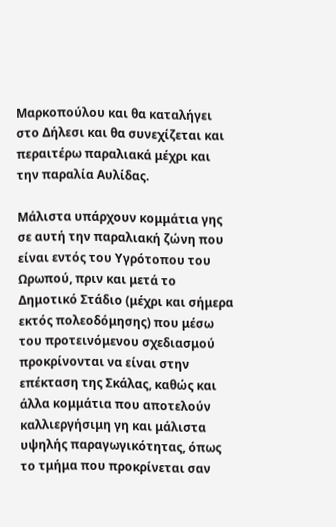Μαρκοπούλου και θα καταλήγει στο Δήλεσι και θα συνεχίζεται και περαιτέρω παραλιακά μέχρι και την παραλία Αυλίδας.

Μάλιστα υπάρχουν κομμάτια γης σε αυτή την παραλιακή ζώνη που είναι εντός του Υγρότοπου του Ωρωπού, πριν και μετά το Δημοτικό Στάδιο (μέχρι και σήμερα εκτός πολεοδόμησης) που μέσω του προτεινόμενου σχεδιασμού προκρίνονται να είναι στην επέκταση της Σκάλας, καθώς και άλλα κομμάτια που αποτελούν καλλιεργήσιμη γη και μάλιστα υψηλής παραγωγικότητας, όπως το τμήμα που προκρίνεται σαν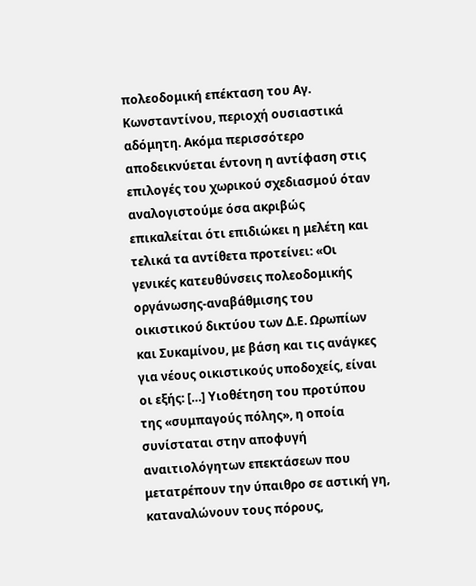πολεοδομική επέκταση του Αγ. Κωνσταντίνου, περιοχή ουσιαστικά αδόμητη. Ακόμα περισσότερο αποδεικνύεται έντονη η αντίφαση στις επιλογές του χωρικού σχεδιασμού όταν αναλογιστούμε όσα ακριβώς επικαλείται ότι επιδιώκει η μελέτη και τελικά τα αντίθετα προτείνει: «Οι γενικές κατευθύνσεις πολεοδομικής οργάνωσης-αναβάθμισης του οικιστικού δικτύου των Δ.Ε. Ωρωπίων και Συκαμίνου, με βάση και τις ανάγκες για νέους οικιστικούς υποδοχείς, είναι οι εξής: […] Υιοθέτηση του προτύπου της «συμπαγούς πόλης», η οποία συνίσταται στην αποφυγή αναιτιολόγητων επεκτάσεων που μετατρέπουν την ύπαιθρο σε αστική γη, καταναλώνουν τους πόρους,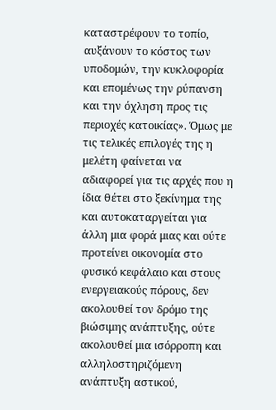καταστρέφουν το τοπίο, αυξάνουν το κόστος των υποδομών, την κυκλοφορία και επομένως την ρύπανση και την όχληση προς τις περιοχές κατοικίας». Όμως με τις τελικές επιλογές της η μελέτη φαίνεται να αδιαφορεί για τις αρχές που η ίδια θέτει στο ξεκίνημα της και αυτοκαταργείται για άλλη μια φορά μιας και ούτε προτείνει οικονομία στο φυσικό κεφάλαιο και στους ενεργειακούς πόρους, δεν ακολουθεί τον δρόμο της βιώσιμης ανάπτυξης, ούτε ακολουθεί μια ισόρροπη και αλληλοστηριζόμενη ανάπτυξη αστικού,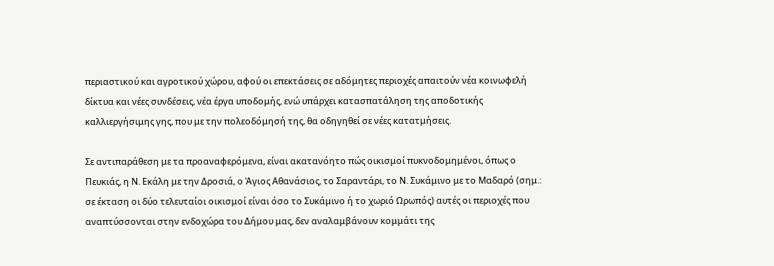περιαστικού και αγροτικού χώρου, αφού οι επεκτάσεις σε αδόμητες περιοχές απαιτούν νέα κοινωφελή δίκτυα και νέες συνδέσεις, νέα έργα υποδομής, ενώ υπάρχει κατασπατάληση της αποδοτικής καλλιεργήσιμης γης, που με την πολεοδόμησή της, θα οδηγηθεί σε νέες κατατμήσεις.

Σε αντιπαράθεση με τα προαναφερόμενα, είναι ακατανόητο πώς οικισμοί πυκνοδομημένοι, όπως ο Πευκιάς, η Ν. Εκάλη με την Δροσιά, ο Άγιος Αθανάσιος, το Σαραντάρι, το Ν. Συκάμινο με το Μαδαρό (σημ.: σε έκταση οι δύο τελευταίοι οικισμοί είναι όσο το Συκάμινο ή το χωριό Ωρωπός) αυτές οι περιοχές που αναπτύσσονται στην ενδοχώρα του Δήμου μας, δεν αναλαμβάνουν κομμάτι της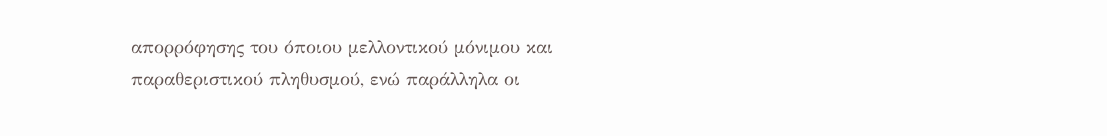απορρόφησης του όποιου μελλοντικού μόνιμου και παραθεριστικού πληθυσμού, ενώ παράλληλα οι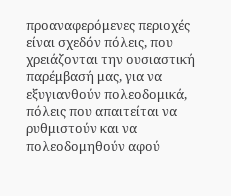προαναφερόμενες περιοχές είναι σχεδόν πόλεις, που χρειάζονται την ουσιαστική παρέμβασή μας, για να εξυγιανθούν πολεοδομικά, πόλεις που απαιτείται να ρυθμιστούν και να πολεοδομηθούν αφού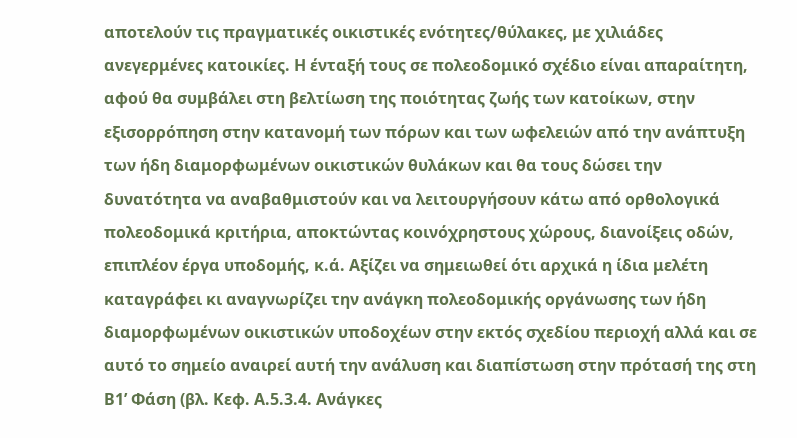αποτελούν τις πραγματικές οικιστικές ενότητες/θύλακες, με χιλιάδες ανεγερμένες κατοικίες. Η ένταξή τους σε πολεοδομικό σχέδιο είναι απαραίτητη, αφού θα συμβάλει στη βελτίωση της ποιότητας ζωής των κατοίκων, στην εξισορρόπηση στην κατανομή των πόρων και των ωφελειών από την ανάπτυξη των ήδη διαμορφωμένων οικιστικών θυλάκων και θα τους δώσει την δυνατότητα να αναβαθμιστούν και να λειτουργήσουν κάτω από ορθολογικά πολεοδομικά κριτήρια, αποκτώντας κοινόχρηστους χώρους, διανοίξεις οδών, επιπλέον έργα υποδομής, κ.ά. Αξίζει να σημειωθεί ότι αρχικά η ίδια μελέτη καταγράφει κι αναγνωρίζει την ανάγκη πολεοδομικής οργάνωσης των ήδη διαμορφωμένων οικιστικών υποδοχέων στην εκτός σχεδίου περιοχή αλλά και σε αυτό το σημείο αναιρεί αυτή την ανάλυση και διαπίστωση στην πρότασή της στη Β1’ Φάση (βλ. Κεφ. Α.5.3.4. Ανάγκες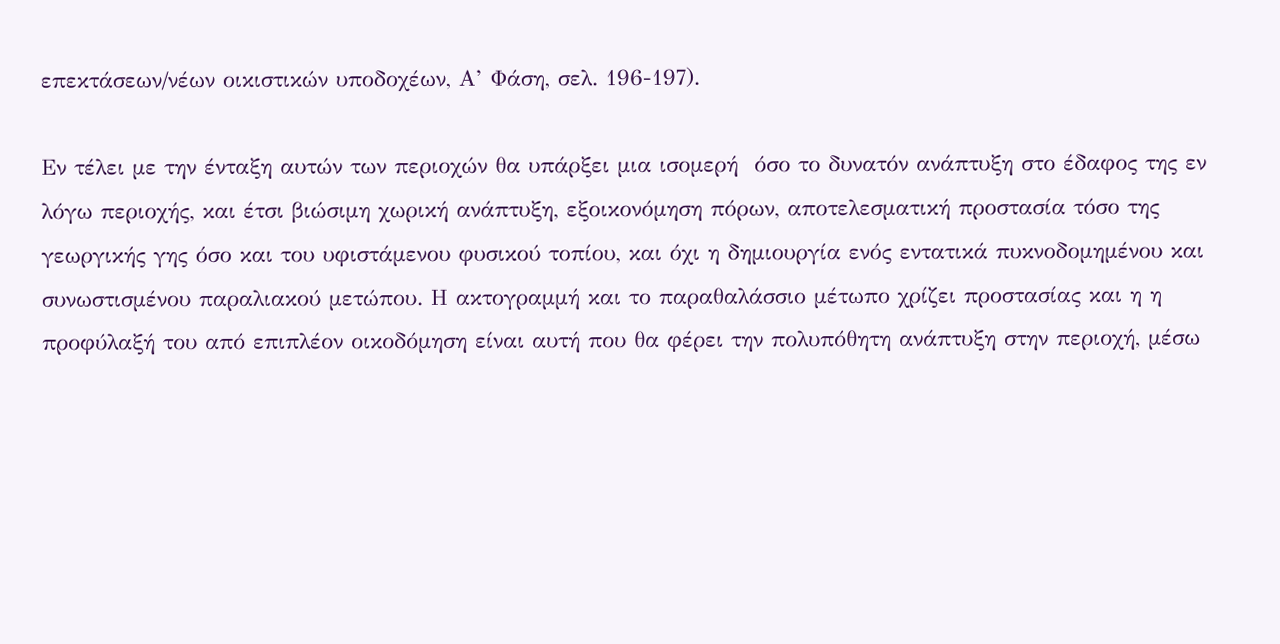επεκτάσεων/νέων οικιστικών υποδοχέων, Α’ Φάση, σελ. 196-197).

Εν τέλει με την ένταξη αυτών των περιοχών θα υπάρξει μια ισομερή  όσο το δυνατόν ανάπτυξη στο έδαφος της εν λόγω περιοχής, και έτσι βιώσιμη χωρική ανάπτυξη, εξοικονόμηση πόρων, αποτελεσματική προστασία τόσο της γεωργικής γης όσο και του υφιστάμενου φυσικού τοπίου, και όχι η δημιουργία ενός εντατικά πυκνοδομημένου και  συνωστισμένου παραλιακού μετώπου. Η ακτογραμμή και το παραθαλάσσιο μέτωπο χρίζει προστασίας και η η προφύλαξή του από επιπλέον οικοδόμηση είναι αυτή που θα φέρει την πολυπόθητη ανάπτυξη στην περιοχή, μέσω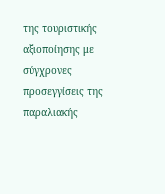της τουριστικής αξιοποίησης με σύγχρονες προσεγγίσεις της παραλιακής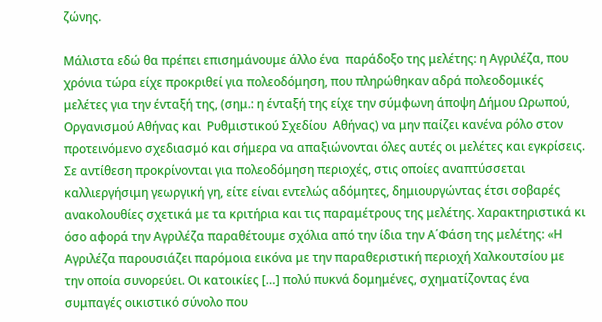ζώνης.

Μάλιστα εδώ θα πρέπει επισημάνουμε άλλο ένα  παράδοξο της μελέτης: η Αγριλέζα, που χρόνια τώρα είχε προκριθεί για πολεοδόμηση, που πληρώθηκαν αδρά πολεοδομικές μελέτες για την ένταξή της, (σημ.: η ένταξή της είχε την σύμφωνη άποψη Δήμου Ωρωπού, Οργανισμού Αθήνας και  Ρυθμιστικού Σχεδίου  Αθήνας) να μην παίζει κανένα ρόλο στον προτεινόμενο σχεδιασμό και σήμερα να απαξιώνονται όλες αυτές οι μελέτες και εγκρίσεις. Σε αντίθεση προκρίνονται για πολεοδόμηση περιοχές, στις οποίες αναπτύσσεται καλλιεργήσιμη γεωργική γη, είτε είναι εντελώς αδόμητες, δημιουργώντας έτσι σοβαρές ανακολουθίες σχετικά με τα κριτήρια και τις παραμέτρους της μελέτης. Χαρακτηριστικά κι όσο αφορά την Αγριλέζα παραθέτουμε σχόλια από την ίδια την Α΄Φάση της μελέτης: «Η Αγριλέζα παρουσιάζει παρόμοια εικόνα με την παραθεριστική περιοχή Χαλκουτσίου με την οποία συνορεύει. Οι κατοικίες […] πολύ πυκνά δομημένες, σχηματίζοντας ένα συμπαγές οικιστικό σύνολο που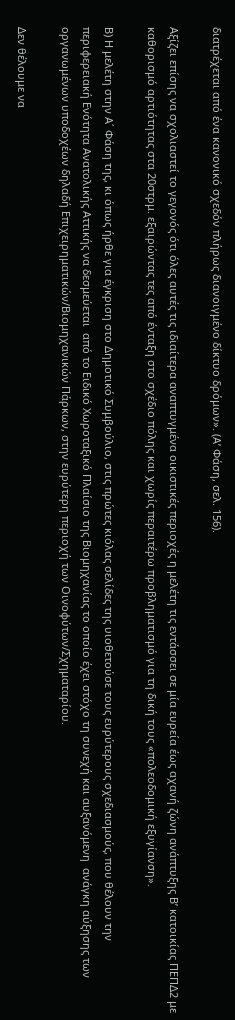διατρέχεται από ένα κανονικό σχεδόν πλήρως διανοιγμένο δίκτυο δρόμων». (Α’ Φάση, σελ. 156).

Αξίζει επίσης να σχολιαστεί το γεγονός ότι όλες αυτές τις ιδιαίτερα αναπτυγμένα οικιστικές περιοχές η μελέτη τις εντάσσει σε μία ευρεία έως αχανή ζώνη ανάπτυξης Β’ κατοικίας ΠΕΠΔ2 με καθορισμό αρτιότητας στα 20στρμ. εξαιρώντας τες από ένταξη στο σχέδιο πόλης και χωρίς περαιτέρω προβληματισμό για τη δική τους «πολεοδομική εξυγίανση».

Β) Η μελέτη στην Α΄ Φάση της, κι όπως ήρθε για έγκριση στο Δημοτικό Συμβούλιο, στις πρώτες κιόλας σελίδες της υιοθετούσε τους ευρύτερους σχεδιασμούς, που θέλουν την  περιφερειακή Ενότητα Ανατολικής Αττικής να δεσμεύεται  από το Ειδικό Χωροταξικό Πλαίσιο της Βιομηχανίας το οποίο έχει στόχο τη συνεχή και αυξανόμενη  ανάγκη αύξησης των οργανωμένων υποδοχέων δηλαδή Επιχειρηματικών/Βιομηχανικών Πάρκων, στην ευρύτερη περιοχή των Οινοφύτων/Σχηματαρίου.

Δεν θέλουμε να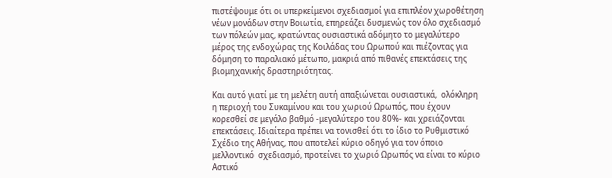πιστέψουμε ότι οι υπερκείμενοι σχεδιασμοί για επιπλέον χωροθέτηση νέων μονάδων στην Βοιωτία, επηρεάζει δυσμενώς τον όλο σχεδιασμό των πόλεών μας, κρατώντας ουσιαστικά αδόμητο το μεγαλύτερο μέρος της ενδοχώρας της Κοιλάδας του Ωρωπού και πιέζοντας για δόμηση το παραλιακό μέτωπο, μακριά από πιθανές επεκτάσεις της βιομηχανικής δραστηριότητας.

Και αυτό γιατί με τη μελέτη αυτή απαξιώνεται ουσιαστικά,  ολόκληρη η περιοχή του Συκαμίνου και του χωριού Ωρωπός, που έχουν κορεσθεί σε μεγάλο βαθμό -μεγαλύτερο του 80%- και χρειάζονται επεκτάσεις. Ιδιαίτερα πρέπει να τονισθεί ότι το ίδιο το Ρυθμιστικό Σχέδιο της Αθήνας, που αποτελεί κύριο οδηγό για τον όποιο μελλοντικό  σχεδιασμό, προτείνει το χωριό Ωρωπός να είναι το κύριο Αστικό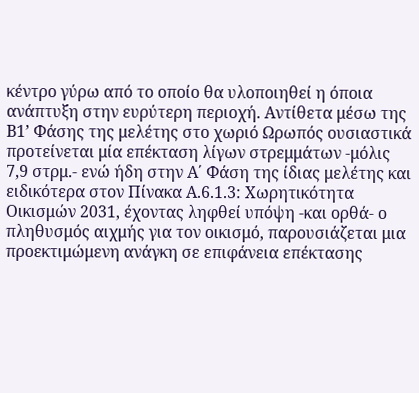κέντρο γύρω από το οποίο θα υλοποιηθεί η όποια ανάπτυξη στην ευρύτερη περιοχή. Αντίθετα μέσω της Β1’ Φάσης της μελέτης στο χωριό Ωρωπός ουσιαστικά προτείνεται μία επέκταση λίγων στρεμμάτων -μόλις 7,9 στρμ.- ενώ ήδη στην Α΄ Φάση της ίδιας μελέτης και ειδικότερα στον Πίνακα Α.6.1.3: Χωρητικότητα Οικισμών 2031, έχοντας ληφθεί υπόψη -και ορθά- ο πληθυσμός αιχμής για τον οικισμό, παρουσιάζεται μια προεκτιμώμενη ανάγκη σε επιφάνεια επέκτασης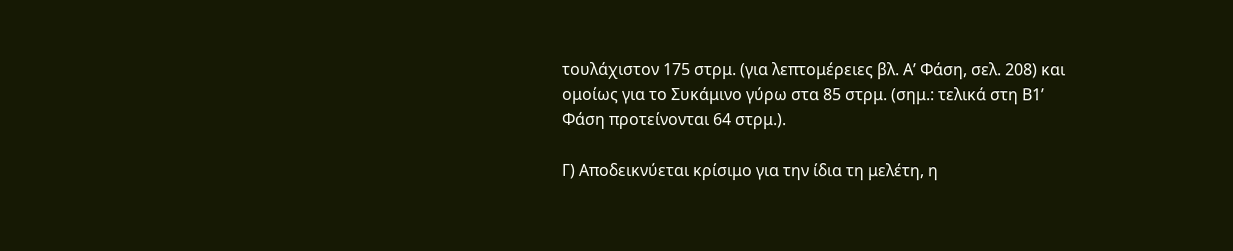τουλάχιστον 175 στρμ. (για λεπτομέρειες βλ. Α’ Φάση, σελ. 208) και ομοίως για το Συκάμινο γύρω στα 85 στρμ. (σημ.: τελικά στη Β1’ Φάση προτείνονται 64 στρμ.).

Γ) Αποδεικνύεται κρίσιμο για την ίδια τη μελέτη, η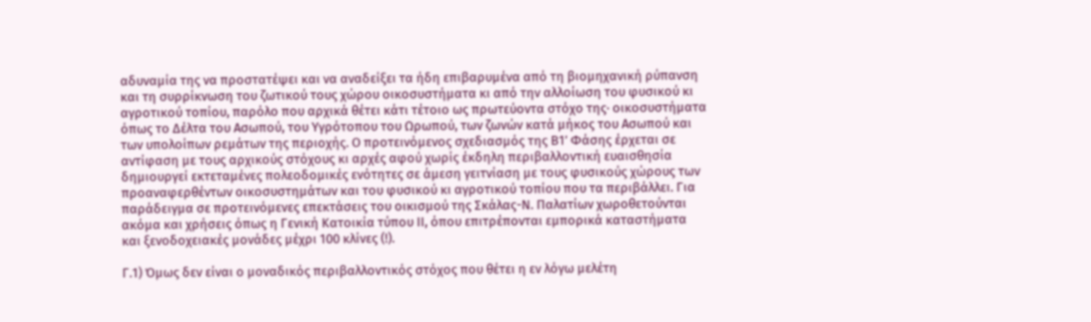αδυναμία της να προστατέψει και να αναδείξει τα ήδη επιβαρυμένα από τη βιομηχανική ρύπανση και τη συρρίκνωση του ζωτικού τους χώρου οικοσυστήματα κι από την αλλοίωση του φυσικού κι αγροτικού τοπίου, παρόλο που αρχικά θέτει κάτι τέτοιο ως πρωτεύοντα στόχο της· οικοσυστήματα όπως το Δέλτα του Ασωπού, του Υγρότοπου του Ωρωπού, των ζωνών κατά μήκος του Ασωπού και των υπολοίπων ρεμάτων της περιοχής. Ο προτεινόμενος σχεδιασμός της Β1’ Φάσης έρχεται σε αντίφαση με τους αρχικούς στόχους κι αρχές αφού χωρίς έκδηλη περιβαλλοντική ευαισθησία δημιουργεί εκτεταμένες πολεοδομικές ενότητες σε άμεση γειτνίαση με τους φυσικούς χώρους των προαναφερθέντων οικοσυστημάτων και του φυσικού κι αγροτικού τοπίου που τα περιβάλλει. Για παράδειγμα σε προτεινόμενες επεκτάσεις του οικισμού της Σκάλας-Ν. Παλατίων χωροθετούνται ακόμα και χρήσεις όπως η Γενική Κατοικία τύπου ΙΙ, όπου επιτρέπονται εμπορικά καταστήματα και ξενοδοχειακές μονάδες μέχρι 100 κλίνες (!).

Γ.1) Όμως δεν είναι ο μοναδικός περιβαλλοντικός στόχος που θέτει η εν λόγω μελέτη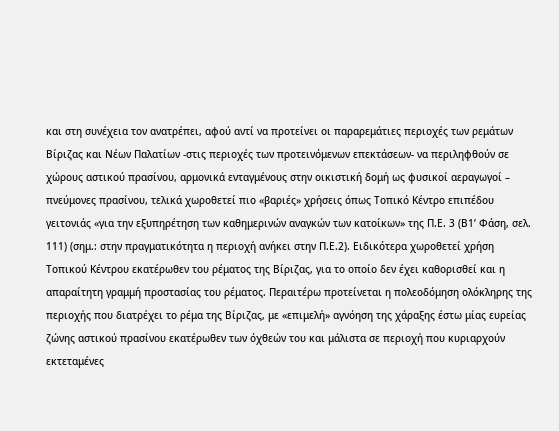και στη συνέχεια τον ανατρέπει, αφού αντί να προτείνει οι παραρεμάτιες περιοχές των ρεμάτων Βίριζας και Νέων Παλατίων -στις περιοχές των προτεινόμενων επεκτάσεων- να περιληφθούν σε χώρους αστικού πρασίνου, αρμονικά ενταγμένους στην οικιστική δομή ως φυσικοί αεραγωγοί – πνεύμονες πρασίνου, τελικά χωροθετεί πιο «βαριές» χρήσεις όπως Τοπικό Κέντρο επιπέδου γειτονιάς «για την εξυπηρέτηση των καθημερινών αναγκών των κατοίκων» της Π.Ε. 3 (Β1’ Φάση, σελ. 111) (σημ.: στην πραγματικότητα η περιοχή ανήκει στην Π.Ε.2). Ειδικότερα χωροθετεί χρήση Τοπικού Κέντρου εκατέρωθεν του ρέματος της Βίριζας, για το οποίο δεν έχει καθορισθεί και η απαραίτητη γραμμή προστασίας του ρέματος. Περαιτέρω προτείνεται η πολεοδόμηση ολόκληρης της περιοχής που διατρέχει το ρέμα της Βίριζας, με «επιμελή» αγνόηση της χάραξης έστω μίας ευρείας ζώνης αστικού πρασίνου εκατέρωθεν των όχθεών του και μάλιστα σε περιοχή που κυριαρχούν εκτεταμένες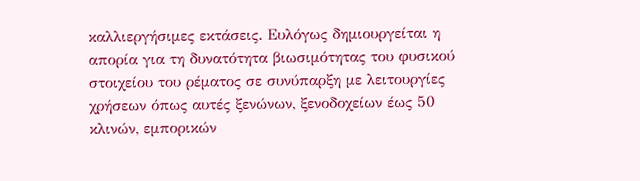καλλιεργήσιμες εκτάσεις. Ευλόγως δημιουργείται η απορία για τη δυνατότητα βιωσιμότητας του φυσικού στοιχείου του ρέματος σε συνύπαρξη με λειτουργίες χρήσεων όπως αυτές ξενώνων, ξενοδοχείων έως 50 κλινών, εμπορικών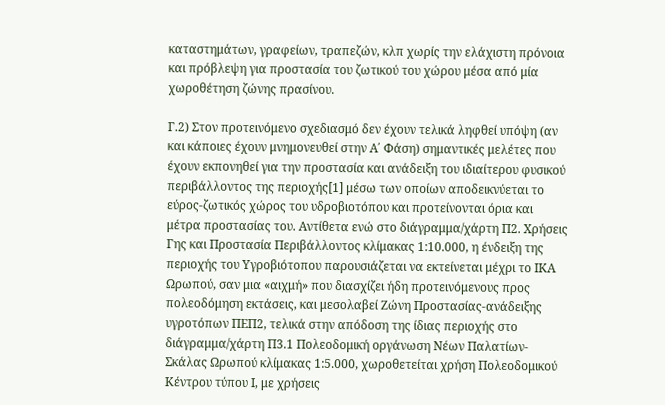καταστημάτων, γραφείων, τραπεζών, κλπ χωρίς την ελάχιστη πρόνοια και πρόβλεψη για προστασία του ζωτικού του χώρου μέσα από μία χωροθέτηση ζώνης πρασίνου.

Γ.2) Στον προτεινόμενο σχεδιασμό δεν έχουν τελικά ληφθεί υπόψη (αν και κάποιες έχουν μνημονευθεί στην Α΄ Φάση) σημαντικές μελέτες που έχουν εκπονηθεί για την προστασία και ανάδειξη του ιδιαίτερου φυσικού περιβάλλοντος της περιοχής[1] μέσω των οποίων αποδεικνύεται το εύρος-ζωτικός χώρος του υδροβιοτόπου και προτείνονται όρια και μέτρα προστασίας του. Αντίθετα ενώ στο διάγραμμα/χάρτη Π2. Χρήσεις Γης και Προστασία Περιβάλλοντος κλίμακας 1:10.000, η ένδειξη της περιοχής του Υγροβιότοπου παρουσιάζεται να εκτείνεται μέχρι το ΙΚΑ Ωρωπού, σαν μια «αιχμή» που διασχίζει ήδη προτεινόμενους προς πολεοδόμηση εκτάσεις, και μεσολαβεί Ζώνη Προστασίας-ανάδειξης υγροτόπων ΠΕΠ2, τελικά στην απόδοση της ίδιας περιοχής στο διάγραμμα/χάρτη Π3.1 Πολεοδομική οργάνωση Νέων Παλατίων-Σκάλας Ωρωπού κλίμακας 1:5.000, χωροθετείται χρήση Πολεοδομικού Κέντρου τύπου Ι, με χρήσεις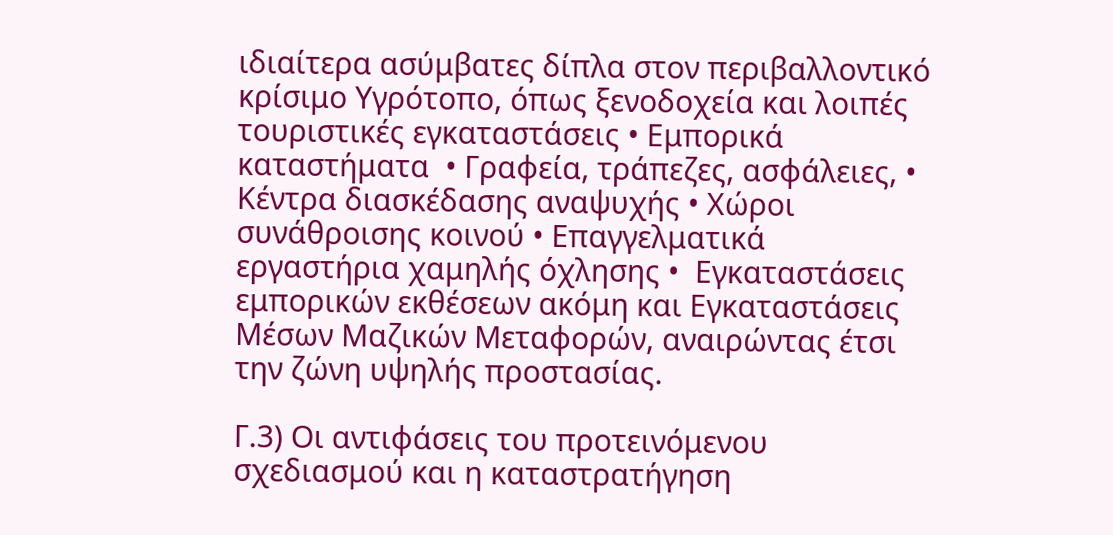ιδιαίτερα ασύμβατες δίπλα στον περιβαλλοντικό κρίσιμο Υγρότοπο, όπως ξενοδοχεία και λοιπές τουριστικές εγκαταστάσεις • Εμπορικά καταστήματα  • Γραφεία, τράπεζες, ασφάλειες, • Κέντρα διασκέδασης αναψυχής • Χώροι συνάθροισης κοινού • Επαγγελματικά εργαστήρια χαμηλής όχλησης •  Εγκαταστάσεις εμπορικών εκθέσεων ακόμη και Εγκαταστάσεις Μέσων Μαζικών Μεταφορών, αναιρώντας έτσι την ζώνη υψηλής προστασίας.

Γ.3) Οι αντιφάσεις του προτεινόμενου σχεδιασμού και η καταστρατήγηση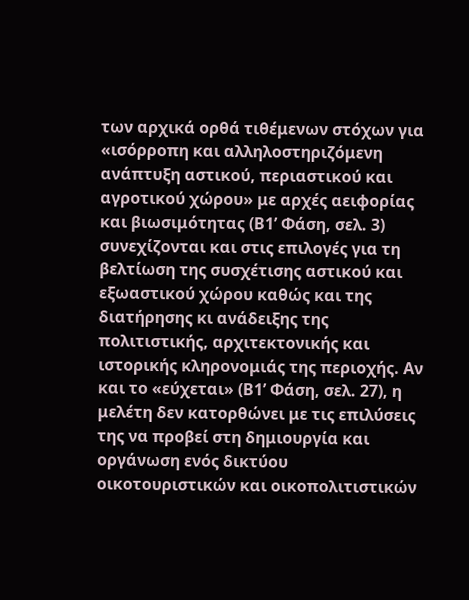των αρχικά ορθά τιθέμενων στόχων για «ισόρροπη και αλληλοστηριζόμενη ανάπτυξη αστικού, περιαστικού και αγροτικού χώρου» με αρχές αειφορίας και βιωσιμότητας (Β1’ Φάση, σελ. 3) συνεχίζονται και στις επιλογές για τη βελτίωση της συσχέτισης αστικού και εξωαστικού χώρου καθώς και της διατήρησης κι ανάδειξης της πολιτιστικής, αρχιτεκτονικής και ιστορικής κληρονομιάς της περιοχής. Αν και το «εύχεται» (Β1’ Φάση, σελ. 27), η μελέτη δεν κατορθώνει με τις επιλύσεις της να προβεί στη δημιουργία και οργάνωση ενός δικτύου οικοτουριστικών και οικοπολιτιστικών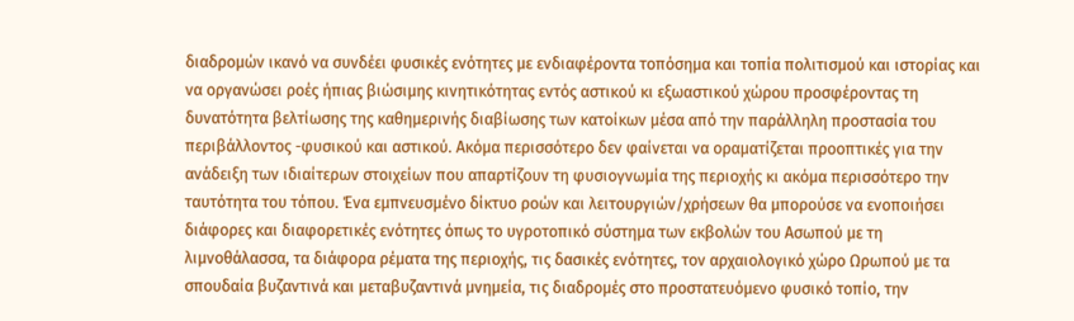διαδρομών ικανό να συνδέει φυσικές ενότητες με ενδιαφέροντα τοπόσημα και τοπία πολιτισμού και ιστορίας και να οργανώσει ροές ήπιας βιώσιμης κινητικότητας εντός αστικού κι εξωαστικού χώρου προσφέροντας τη δυνατότητα βελτίωσης της καθημερινής διαβίωσης των κατοίκων μέσα από την παράλληλη προστασία του περιβάλλοντος -φυσικού και αστικού. Ακόμα περισσότερο δεν φαίνεται να οραματίζεται προοπτικές για την ανάδειξη των ιδιαίτερων στοιχείων που απαρτίζουν τη φυσιογνωμία της περιοχής κι ακόμα περισσότερο την ταυτότητα του τόπου. Ένα εμπνευσμένο δίκτυο ροών και λειτουργιών/χρήσεων θα μπορούσε να ενοποιήσει διάφορες και διαφορετικές ενότητες όπως το υγροτοπικό σύστημα των εκβολών του Ασωπού με τη λιμνοθάλασσα, τα διάφορα ρέματα της περιοχής, τις δασικές ενότητες, τον αρχαιολογικό χώρο Ωρωπού με τα σπουδαία βυζαντινά και μεταβυζαντινά μνημεία, τις διαδρομές στο προστατευόμενο φυσικό τοπίο, την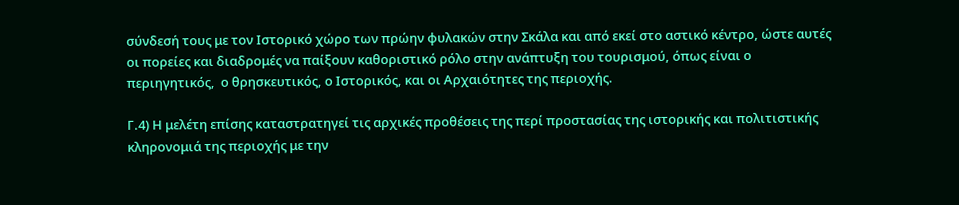σύνδεσή τους με τον Ιστορικό χώρο των πρώην φυλακών στην Σκάλα και από εκεί στο αστικό κέντρο, ώστε αυτές οι πορείες και διαδρομές να παίξουν καθοριστικό ρόλο στην ανάπτυξη του τουρισμού, όπως είναι ο περιηγητικός,  ο θρησκευτικός, ο Ιστορικός, και οι Αρχαιότητες της περιοχής.

Γ.4) Η μελέτη επίσης καταστρατηγεί τις αρχικές προθέσεις της περί προστασίας της ιστορικής και πολιτιστικής κληρονομιά της περιοχής με την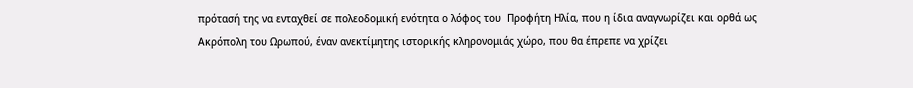πρότασή της να ενταχθεί σε πολεοδομική ενότητα ο λόφος του  Προφήτη Ηλία, που η ίδια αναγνωρίζει και ορθά ως Ακρόπολη του Ωρωπού, έναν ανεκτίμητης ιστορικής κληρονομιάς χώρο, που θα έπρεπε να χρίζει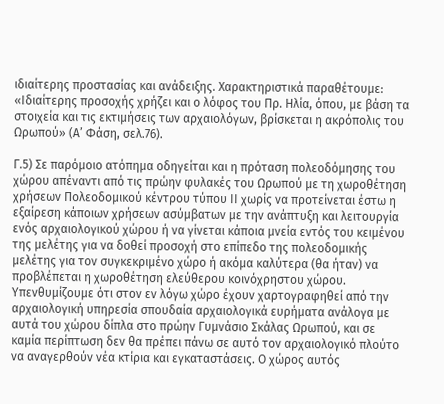ιδιαίτερης προστασίας και ανάδειξης. Χαρακτηριστικά παραθέτουμε: «Ιδιαίτερης προσοχής χρήζει και ο λόφος του Πρ. Ηλία, όπου, με βάση τα στοιχεία και τις εκτιμήσεις των αρχαιολόγων, βρίσκεται η ακρόπολις του Ωρωπού» (Α’ Φάση, σελ.76).

Γ.5) Σε παρόμοιο ατόπημα οδηγείται και η πρόταση πολεοδόμησης του χώρου απέναντι από τις πρώην φυλακές του Ωρωπού με τη χωροθέτηση χρήσεων Πολεοδομικού κέντρου τύπου ΙΙ χωρίς να προτείνεται έστω η εξαίρεση κάποιων χρήσεων ασύμβατων με την ανάπτυξη και λειτουργία ενός αρχαιολογικού χώρου ή να γίνεται κάποια μνεία εντός του κειμένου της μελέτης για να δοθεί προσοχή στο επίπεδο της πολεοδομικής μελέτης για τον συγκεκριμένο χώρο ή ακόμα καλύτερα (θα ήταν) να προβλέπεται η χωροθέτηση ελεύθερου κοινόχρηστου χώρου. Υπενθυμίζουμε ότι στον εν λόγω χώρο έχουν χαρτογραφηθεί από την αρχαιολογική υπηρεσία σπουδαία αρχαιολογικά ευρήματα ανάλογα με αυτά του χώρου δίπλα στο πρώην Γυμνάσιο Σκάλας Ωρωπού, και σε καμία περίπτωση δεν θα πρέπει πάνω σε αυτό τον αρχαιολογικό πλούτο να αναγερθούν νέα κτίρια και εγκαταστάσεις. Ο χώρος αυτός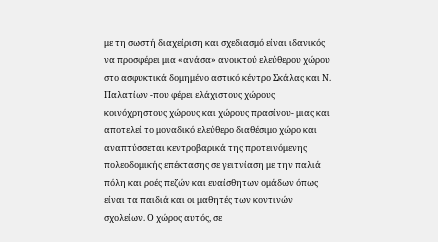με τη σωστή διαχείριση και σχεδιασμό είναι ιδανικός να προσφέρει μια «ανάσα» ανοικτού ελεύθερου χώρου στο ασφυκτικά δομημένο αστικό κέντρο Σκάλας και Ν. Παλατίων -που φέρει ελάχιστους χώρους κοινόχρηστους χώρους και χώρους πρασίνου- μιας και αποτελεί το μοναδικό ελεύθερο διαθέσιμο χώρο και αναπτύσσεται κεντροβαρικά της προτεινόμενης πολεοδομικής επέκτασης σε γειτνίαση με την παλιά πόλη και ροές πεζών και ευαίσθητων ομάδων όπως είναι τα παιδιά και οι μαθητές των κοντινών σχολείων. Ο χώρος αυτός, σε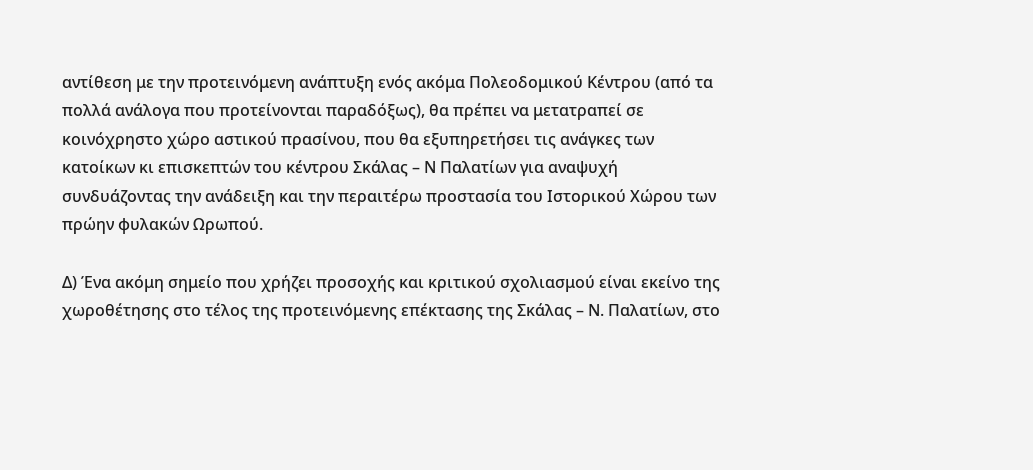αντίθεση με την προτεινόμενη ανάπτυξη ενός ακόμα Πολεοδομικού Κέντρου (από τα πολλά ανάλογα που προτείνονται παραδόξως), θα πρέπει να μετατραπεί σε κοινόχρηστο χώρο αστικού πρασίνου, που θα εξυπηρετήσει τις ανάγκες των κατοίκων κι επισκεπτών του κέντρου Σκάλας – Ν Παλατίων για αναψυχή συνδυάζοντας την ανάδειξη και την περαιτέρω προστασία του Ιστορικού Χώρου των πρώην φυλακών Ωρωπού.

Δ) Ένα ακόμη σημείο που χρήζει προσοχής και κριτικού σχολιασμού είναι εκείνο της χωροθέτησης στο τέλος της προτεινόμενης επέκτασης της Σκάλας – Ν. Παλατίων, στο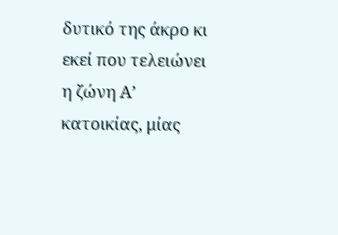δυτικό της άκρο κι εκεί που τελειώνει η ζώνη Α’ κατοικίας, μίας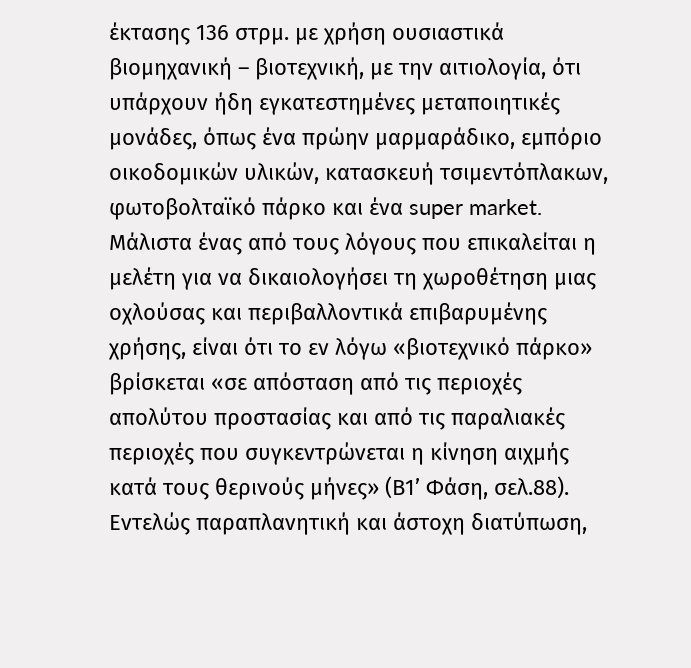έκτασης 136 στρμ. με χρήση ουσιαστικά βιομηχανική – βιοτεχνική, με την αιτιολογία, ότι υπάρχουν ήδη εγκατεστημένες μεταποιητικές μονάδες, όπως ένα πρώην μαρμαράδικο, εμπόριο οικοδομικών υλικών, κατασκευή τσιμεντόπλακων, φωτοβολταϊκό πάρκο και ένα super market. Μάλιστα ένας από τους λόγους που επικαλείται η μελέτη για να δικαιολογήσει τη χωροθέτηση μιας οχλούσας και περιβαλλοντικά επιβαρυμένης χρήσης, είναι ότι το εν λόγω «βιοτεχνικό πάρκο» βρίσκεται «σε απόσταση από τις περιοχές απολύτου προστασίας και από τις παραλιακές περιοχές που συγκεντρώνεται η κίνηση αιχμής κατά τους θερινούς μήνες» (Β1’ Φάση, σελ.88). Εντελώς παραπλανητική και άστοχη διατύπωση,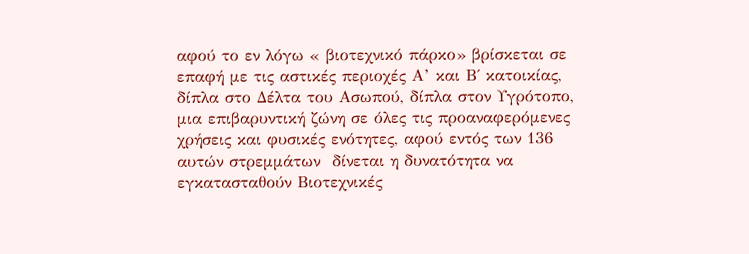αφού το εν λόγω « βιοτεχνικό πάρκο» βρίσκεται σε επαφή με τις αστικές περιοχές Α’ και Β΄ κατοικίας, δίπλα στο Δέλτα του Ασωπού, δίπλα στον Υγρότοπο, μια επιβαρυντική ζώνη σε όλες τις προαναφερόμενες χρήσεις και φυσικές ενότητες, αφού εντός των 136 αυτών στρεμμάτων  δίνεται η δυνατότητα να εγκατασταθούν Βιοτεχνικές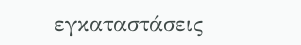εγκαταστάσεις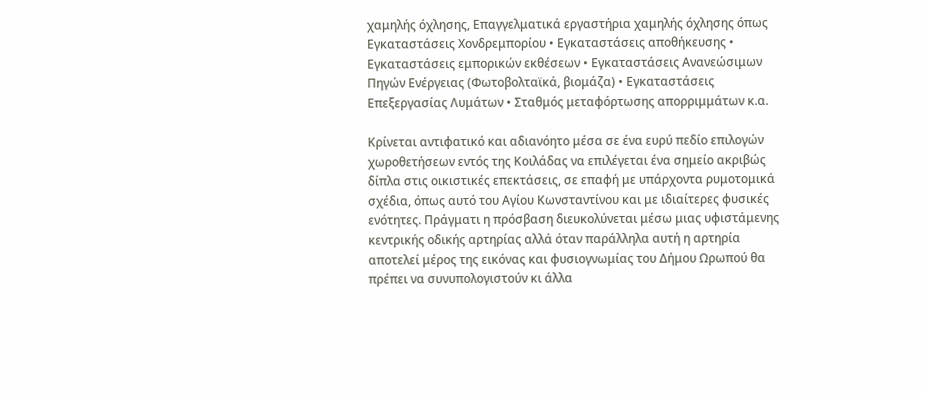χαμηλής όχλησης, Επαγγελματικά εργαστήρια χαμηλής όχλησης όπως Εγκαταστάσεις Χονδρεμπορίου • Εγκαταστάσεις αποθήκευσης • Εγκαταστάσεις εμπορικών εκθέσεων • Εγκαταστάσεις Ανανεώσιμων Πηγών Ενέργειας (Φωτοβολταϊκά, βιομάζα) • Εγκαταστάσεις Επεξεργασίας Λυμάτων • Σταθμός μεταφόρτωσης απορριμμάτων κ.α.

Κρίνεται αντιφατικό και αδιανόητο μέσα σε ένα ευρύ πεδίο επιλογών χωροθετήσεων εντός της Κοιλάδας να επιλέγεται ένα σημείο ακριβώς δίπλα στις οικιστικές επεκτάσεις, σε επαφή με υπάρχοντα ρυμοτομικά σχέδια, όπως αυτό του Αγίου Κωνσταντίνου και με ιδιαίτερες φυσικές ενότητες. Πράγματι η πρόσβαση διευκολύνεται μέσω μιας υφιστάμενης κεντρικής οδικής αρτηρίας αλλά όταν παράλληλα αυτή η αρτηρία αποτελεί μέρος της εικόνας και φυσιογνωμίας του Δήμου Ωρωπού θα πρέπει να συνυπολογιστούν κι άλλα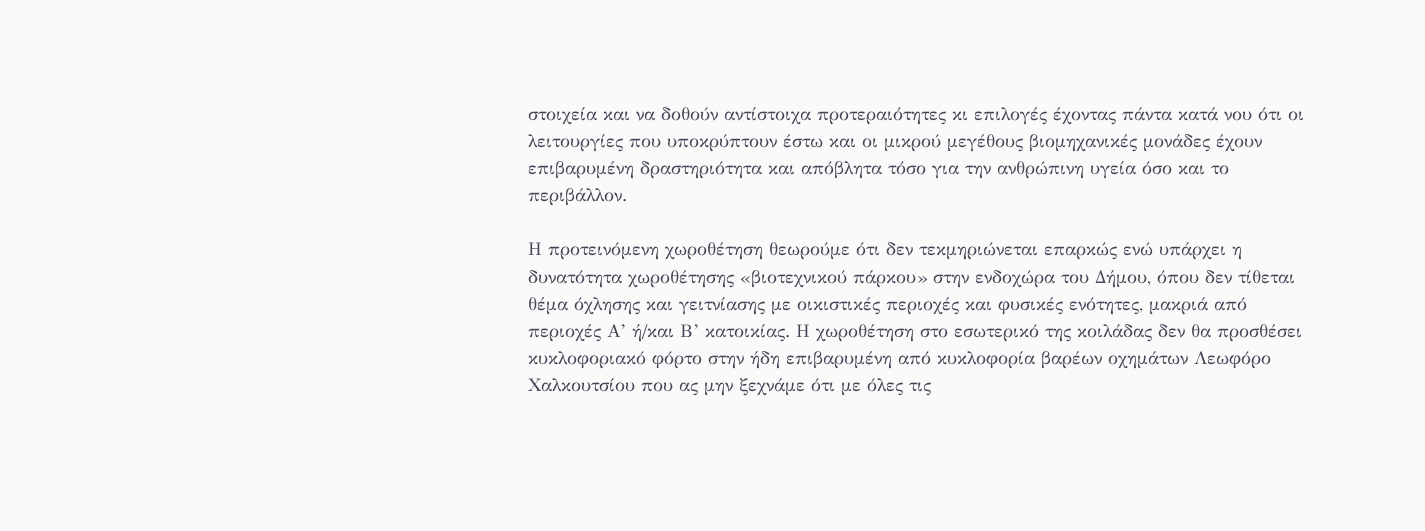στοιχεία και να δοθούν αντίστοιχα προτεραιότητες κι επιλογές έχοντας πάντα κατά νου ότι οι λειτουργίες που υποκρύπτουν έστω και οι μικρού μεγέθους βιομηχανικές μονάδες έχουν επιβαρυμένη δραστηριότητα και απόβλητα τόσο για την ανθρώπινη υγεία όσο και το περιβάλλον.

Η προτεινόμενη χωροθέτηση θεωρούμε ότι δεν τεκμηριώνεται επαρκώς ενώ υπάρχει η δυνατότητα χωροθέτησης «βιοτεχνικού πάρκου» στην ενδοχώρα του Δήμου, όπου δεν τίθεται θέμα όχλησης και γειτνίασης με οικιστικές περιοχές και φυσικές ενότητες, μακριά από περιοχές Α’ ή/και Β’ κατοικίας. Η χωροθέτηση στο εσωτερικό της κοιλάδας δεν θα προσθέσει κυκλοφοριακό φόρτο στην ήδη επιβαρυμένη από κυκλοφορία βαρέων οχημάτων Λεωφόρο Χαλκουτσίου που ας μην ξεχνάμε ότι με όλες τις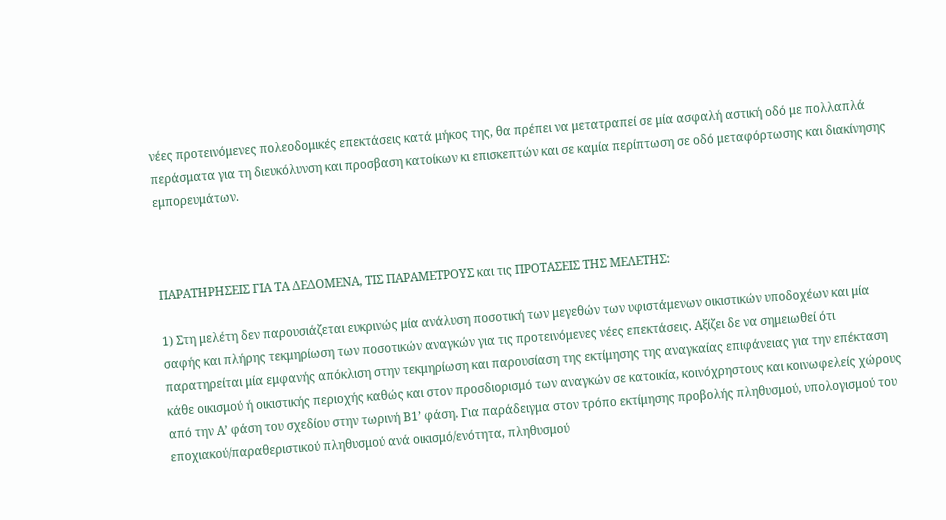νέες προτεινόμενες πολεοδομικές επεκτάσεις κατά μήκος της, θα πρέπει να μετατραπεί σε μία ασφαλή αστική οδό με πολλαπλά περάσματα για τη διευκόλυνση και προσβαση κατοίκων κι επισκεπτών και σε καμία περίπτωση σε οδό μεταφόρτωσης και διακίνησης εμπορευμάτων.



ΠΑΡΑΤΗΡΗΣΕΙΣ ΓΙΑ ΤΑ ΔΕΔΟΜΕΝΑ, ΤΙΣ ΠΑΡΑΜΕΤΡΟΥΣ και τις ΠΡΟΤΑΣΕΙΣ ΤΗΣ ΜΕΛΕΤΗΣ:

1) Στη μελέτη δεν παρουσιάζεται ευκρινώς μία ανάλυση ποσοτική των μεγεθών των υφιστάμενων οικιστικών υποδοχέων και μία σαφής και πλήρης τεκμηρίωση των ποσοτικών αναγκών για τις προτεινόμενες νέες επεκτάσεις. Αξίζει δε να σημειωθεί ότι παρατηρείται μία εμφανής απόκλιση στην τεκμηρίωση και παρουσίαση της εκτίμησης της αναγκαίας επιφάνειας για την επέκταση κάθε οικισμού ή οικιστικής περιοχής καθώς και στον προσδιορισμό των αναγκών σε κατοικία, κοινόχρηστους και κοινωφελείς χώρους από την Α’ φάση του σχεδίου στην τωρινή Β1’ φάση. Για παράδειγμα στον τρόπο εκτίμησης προβολής πληθυσμού, υπολογισμού του εποχιακού/παραθεριστικού πληθυσμού ανά οικισμό/ενότητα, πληθυσμού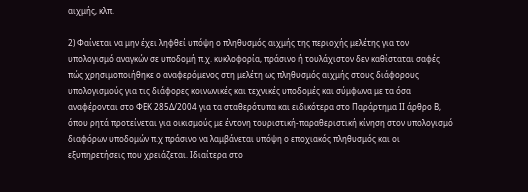αιχμής, κλπ.

2) Φαίνεται να μην έχει ληφθεί υπόψη ο πληθυσμός αιχμής της περιοχής μελέτης για τον υπολογισμό αναγκών σε υποδομή π.χ. κυκλοφορία, πράσινο ή τουλάχιστον δεν καθίσταται σαφές πώς χρησιμοποιήθηκε ο αναφερόμενος στη μελέτη ως πληθυσμός αιχμής στους διάφορους υπολογισμούς για τις διάφορες κοινωνικές και τεχνικές υποδομές και σύμφωνα με τα όσα αναφέρονται στο ΦΕΚ 285Δ/2004 για τα σταθερότυπα και ειδικότερα στο Παράρτημα ΙΙ άρθρο Β, όπου ρητά προτείνεται για οικισμούς με έντονη τουριστική-παραθεριστική κίνηση στον υπολογισμό διαφόρων υποδομών π.χ πράσινο να λαμβάνεται υπόψη ο εποχιακός πληθυσμός και οι εξυπηρετήσεις που χρειάζεται. Ιδιαίτερα στο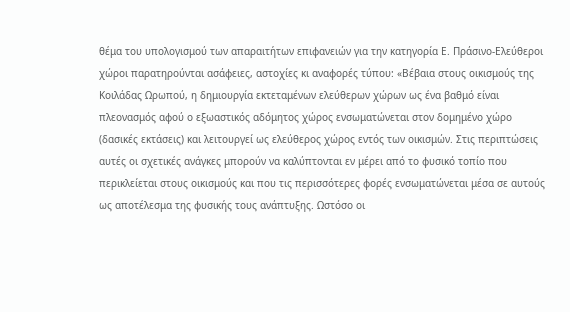θέμα του υπολογισμού των απαραιτήτων επιφανειών για την κατηγορία Ε. Πράσινο-Ελεύθεροι χώροι παρατηρούνται ασάφειες, αστοχίες κι αναφορές τύπου: «Βέβαια στους οικισμούς της Κοιλάδας Ωρωπού, η δημιουργία εκτεταμένων ελεύθερων χώρων ως ένα βαθμό είναι πλεονασμός αφού ο εξωαστικός αδόμητος χώρος ενσωματώνεται στον δομημένο χώρο (δασικές εκτάσεις) και λειτουργεί ως ελεύθερος χώρος εντός των οικισμών. Στις περιπτώσεις αυτές οι σχετικές ανάγκες μπορούν να καλύπτονται εν μέρει από το φυσικό τοπίο που περικλείεται στους οικισμούς και που τις περισσότερες φορές ενσωματώνεται μέσα σε αυτούς ως αποτέλεσμα της φυσικής τους ανάπτυξης. Ωστόσο οι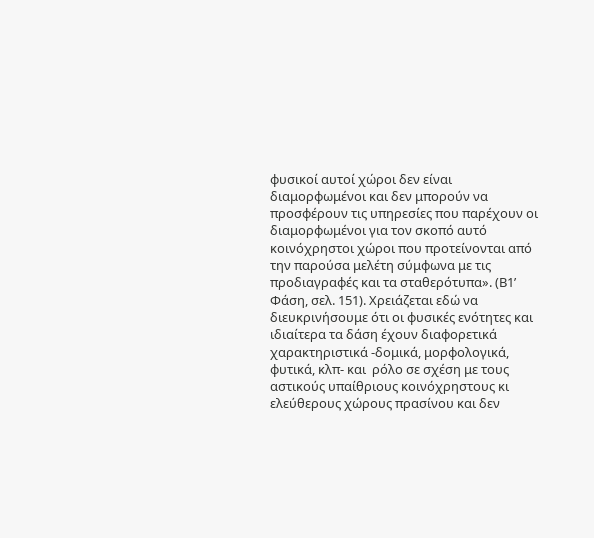φυσικοί αυτοί χώροι δεν είναι διαμορφωμένοι και δεν μπορούν να προσφέρουν τις υπηρεσίες που παρέχουν οι διαμορφωμένοι για τον σκοπό αυτό κοινόχρηστοι χώροι που προτείνονται από την παρούσα μελέτη σύμφωνα με τις προδιαγραφές και τα σταθερότυπα». (Β1’ Φάση, σελ. 151). Χρειάζεται εδώ να διευκρινήσουμε ότι οι φυσικές ενότητες και ιδιαίτερα τα δάση έχουν διαφορετικά χαρακτηριστικά -δομικά, μορφολογικά, φυτικά, κλπ- και  ρόλο σε σχέση με τους αστικούς υπαίθριους κοινόχρηστους κι ελεύθερους χώρους πρασίνου και δεν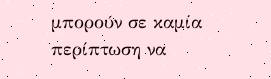μπορούν σε καμία περίπτωση να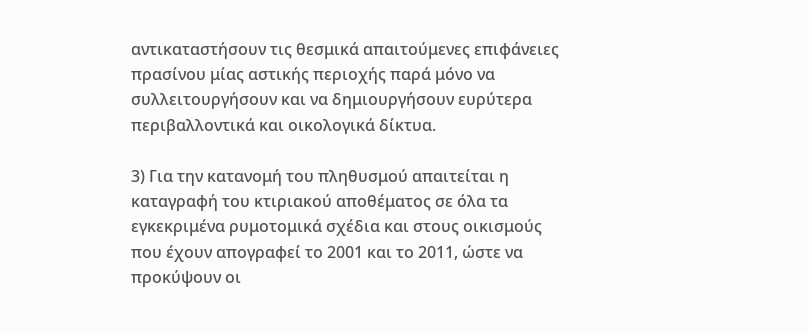αντικαταστήσουν τις θεσμικά απαιτούμενες επιφάνειες πρασίνου μίας αστικής περιοχής παρά μόνο να συλλειτουργήσουν και να δημιουργήσουν ευρύτερα περιβαλλοντικά και οικολογικά δίκτυα.

3) Για την κατανομή του πληθυσμού απαιτείται η καταγραφή του κτιριακού αποθέματος σε όλα τα εγκεκριμένα ρυμοτομικά σχέδια και στους οικισμούς που έχουν απογραφεί το 2001 και το 2011, ώστε να προκύψουν οι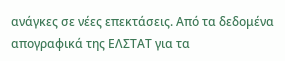ανάγκες σε νέες επεκτάσεις. Από τα δεδομένα απογραφικά της ΕΛΣΤΑΤ για τα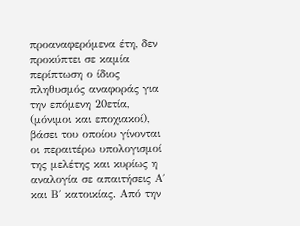προαναφερόμενα έτη, δεν προκύπτει σε καμία περίπτωση ο ίδιος πληθυσμός αναφοράς για την επόμενη 20ετία, (μόνιμοι και εποχιακοί), βάσει του οποίου γίνονται οι περαιτέρω υπολογισμοί της μελέτης και κυρίως η αναλογία σε απαιτήσεις Α΄ και Β΄ κατοικίας. Από την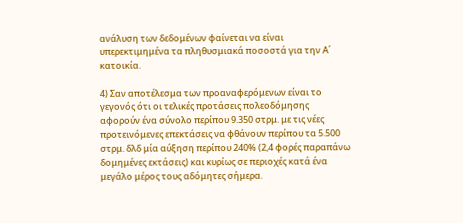ανάλυση των δεδομένων φαίνεται να είναι υπερεκτιμημένα τα πληθυσμιακά ποσοστά για την Α΄ κατοικία.

4) Σαν αποτέλεσμα των προαναφερόμενων είναι το γεγονός ότι οι τελικές προτάσεις πολεοδόμησης αφορούν ένα σύνολο περίπου 9.350 στρμ. με τις νέες προτεινόμενες επεκτάσεις να φθάνουν περίπου τα 5.500 στρμ. δλδ μία αύξηση περίπου 240% (2,4 φορές παραπάνω δομημένες εκτάσεις) και κυρίως σε περιοχές κατά ένα μεγάλο μέρος τους αδόμητες σήμερα.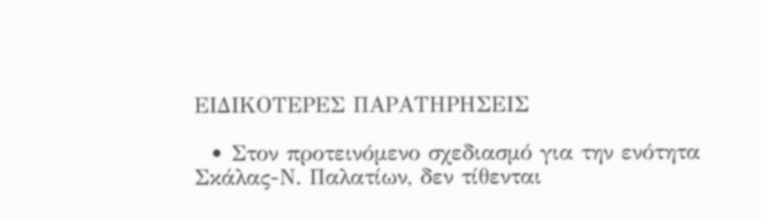ΕΙΔΙΚΟΤΕΡΕΣ ΠΑΡΑΤΗΡΗΣΕΙΣ

  • Στον προτεινόμενο σχεδιασμό για την ενότητα Σκάλας-Ν. Παλατίων, δεν τίθενται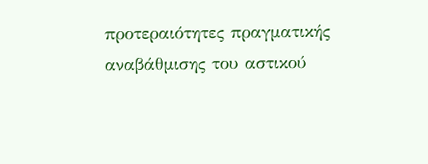προτεραιότητες πραγματικής αναβάθμισης του αστικού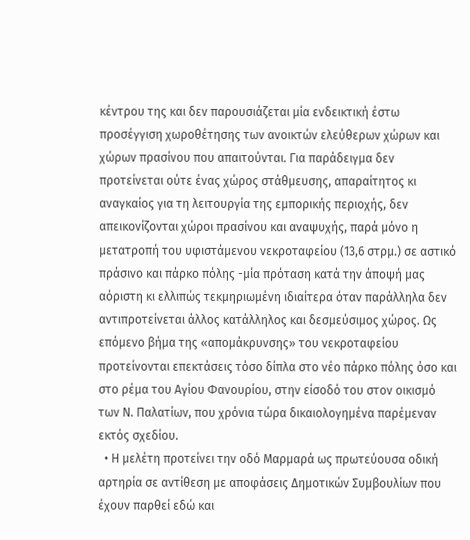κέντρου της και δεν παρουσιάζεται μία ενδεικτική έστω προσέγγιση χωροθέτησης των ανοικτών ελεύθερων χώρων και χώρων πρασίνου που απαιτούνται. Για παράδειγμα δεν προτείνεται ούτε ένας χώρος στάθμευσης, απαραίτητος κι αναγκαίος για τη λειτουργία της εμπορικής περιοχής, δεν απεικονίζονται χώροι πρασίνου και αναψυχής, παρά μόνο η μετατροπή του υφιστάμενου νεκροταφείου (13,6 στρμ.) σε αστικό πράσινο και πάρκο πόλης -μία πρόταση κατά την άποψή μας αόριστη κι ελλιπώς τεκμηριωμένη ιδιαίτερα όταν παράλληλα δεν αντιπροτείνεται άλλος κατάλληλος και δεσμεύσιμος χώρος. Ως επόμενο βήμα της «απομάκρυνσης» του νεκροταφείου προτείνονται επεκτάσεις τόσο δίπλα στο νέο πάρκο πόλης όσο και στο ρέμα του Αγίου Φανουρίου, στην είσοδό του στον οικισμό των Ν. Παλατίων, που χρόνια τώρα δικαιολογημένα παρέμεναν εκτός σχεδίου.
  • Η μελέτη προτείνει την οδό Μαρμαρά ως πρωτεύουσα οδική αρτηρία σε αντίθεση με αποφάσεις Δημοτικών Συμβουλίων που έχουν παρθεί εδώ και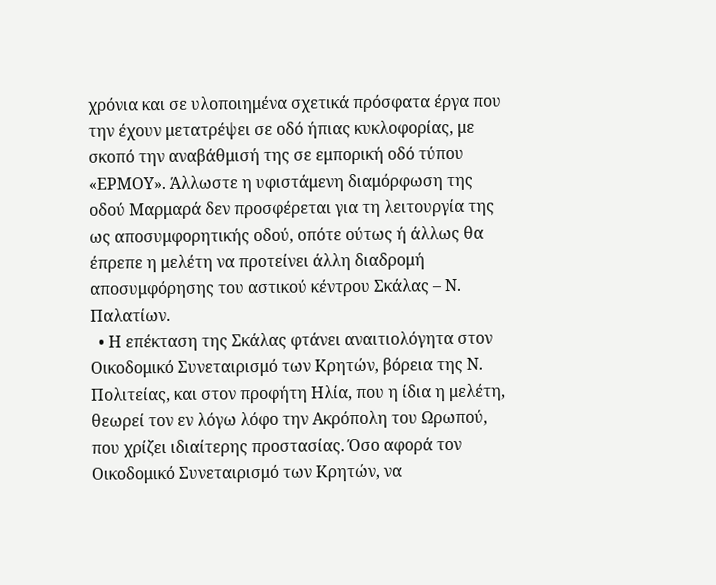χρόνια και σε υλοποιημένα σχετικά πρόσφατα έργα που την έχουν μετατρέψει σε οδό ήπιας κυκλοφορίας, με σκοπό την αναβάθμισή της σε εμπορική οδό τύπου «ΕΡΜΟΥ». Άλλωστε η υφιστάμενη διαμόρφωση της οδού Μαρμαρά δεν προσφέρεται για τη λειτουργία της ως αποσυμφορητικής οδού, οπότε ούτως ή άλλως θα έπρεπε η μελέτη να προτείνει άλλη διαδρομή αποσυμφόρησης του αστικού κέντρου Σκάλας – Ν. Παλατίων.
  • Η επέκταση της Σκάλας φτάνει αναιτιολόγητα στον Οικοδομικό Συνεταιρισμό των Κρητών, βόρεια της Ν. Πολιτείας, και στον προφήτη Ηλία, που η ίδια η μελέτη, θεωρεί τον εν λόγω λόφο την Ακρόπολη του Ωρωπού, που χρίζει ιδιαίτερης προστασίας. Όσο αφορά τον Οικοδομικό Συνεταιρισμό των Κρητών, να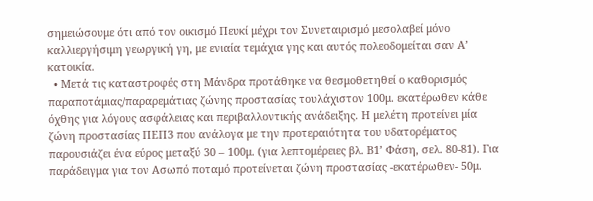σημειώσουμε ότι από τον οικισμό Πευκί μέχρι τον Συνεταιρισμό μεσολαβεί μόνο καλλιεργήσιμη γεωργική γη, με ενιαία τεμάχια γης και αυτός πολεοδομείται σαν Α’ κατοικία.
  • Μετά τις καταστροφές στη Μάνδρα προτάθηκε να θεσμοθετηθεί ο καθορισμός παραποτάμιας/παραρεμάτιας ζώνης προστασίας τουλάχιστον 100μ. εκατέρωθεν κάθε όχθης για λόγους ασφάλειας και περιβαλλοντικής ανάδειξης. Η μελέτη προτείνει μία ζώνη προστασίας ΠΕΠ3 που ανάλογα με την προτεραιότητα του υδατορέματος παρουσιάζει ένα εύρος μεταξύ 30 – 100μ. (για λεπτομέρειες βλ. Β1’ Φάση, σελ. 80-81). Για παράδειγμα για τον Ασωπό ποταμό προτείνεται ζώνη προστασίας -εκατέρωθεν- 50μ.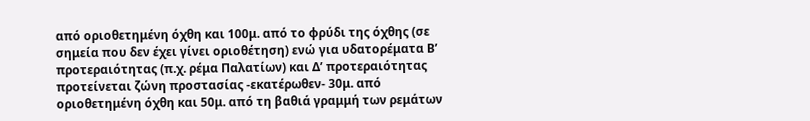από οριοθετημένη όχθη και 100μ. από το φρύδι της όχθης (σε σημεία που δεν έχει γίνει οριοθέτηση) ενώ για υδατορέματα Β’ προτεραιότητας (π.χ. ρέμα Παλατίων) και Δ’ προτεραιότητας προτείνεται ζώνη προστασίας -εκατέρωθεν- 30μ. από οριοθετημένη όχθη και 50μ. από τη βαθιά γραμμή των ρεμάτων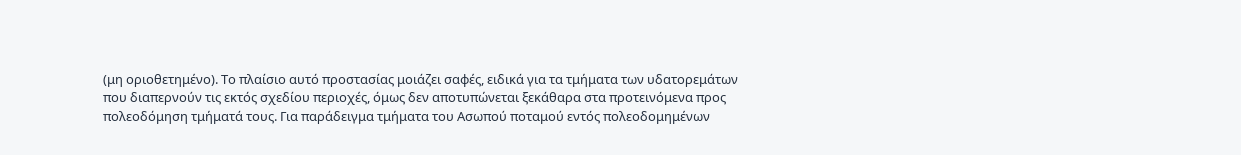(μη οριοθετημένο). Το πλαίσιο αυτό προστασίας μοιάζει σαφές, ειδικά για τα τμήματα των υδατορεμάτων που διαπερνούν τις εκτός σχεδίου περιοχές, όμως δεν αποτυπώνεται ξεκάθαρα στα προτεινόμενα προς πολεοδόμηση τμήματά τους. Για παράδειγμα τμήματα του Ασωπού ποταμού εντός πολεοδομημένων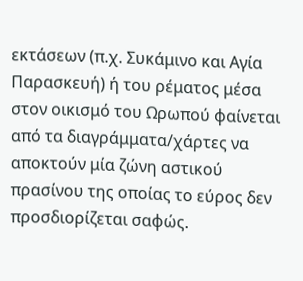εκτάσεων (π.χ. Συκάμινο και Αγία Παρασκευή) ή του ρέματος μέσα στον οικισμό του Ωρωπού φαίνεται από τα διαγράμματα/χάρτες να αποκτούν μία ζώνη αστικού πρασίνου της οποίας το εύρος δεν προσδιορίζεται σαφώς.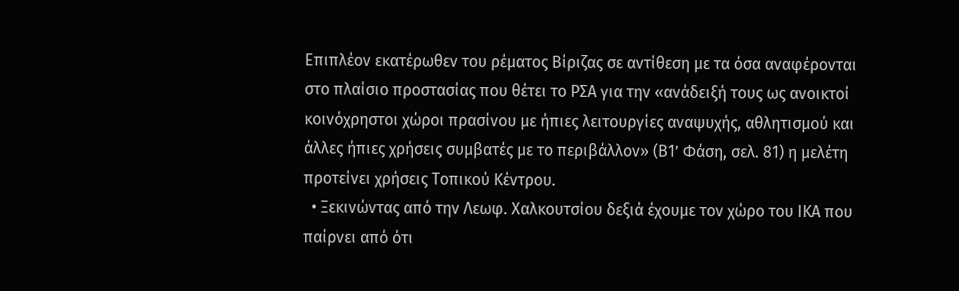Επιπλέον εκατέρωθεν του ρέματος Βίριζας σε αντίθεση με τα όσα αναφέρονται στο πλαίσιο προστασίας που θέτει το ΡΣΑ για την «ανάδειξή τους ως ανοικτοί κοινόχρηστοι χώροι πρασίνου με ήπιες λειτουργίες αναψυχής, αθλητισμού και άλλες ήπιες χρήσεις συμβατές με το περιβάλλον» (Β1’ Φάση, σελ. 81) η μελέτη προτείνει χρήσεις Τοπικού Κέντρου.
  • Ξεκινώντας από την Λεωφ. Χαλκουτσίου δεξιά έχουμε τον χώρο του ΙΚΑ που παίρνει από ότι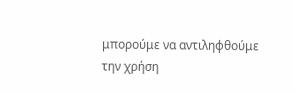μπορούμε να αντιληφθούμε την χρήση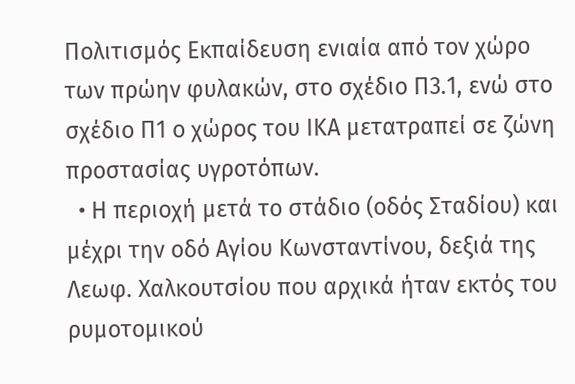Πολιτισμός Εκπαίδευση ενιαία από τον χώρο των πρώην φυλακών, στο σχέδιο Π3.1, ενώ στο σχέδιο Π1 ο χώρος του ΙΚΑ μετατραπεί σε ζώνη προστασίας υγροτόπων.
  • Η περιοχή μετά το στάδιο (οδός Σταδίου) και μέχρι την οδό Αγίου Κωνσταντίνου, δεξιά της Λεωφ. Χαλκουτσίου που αρχικά ήταν εκτός του ρυμοτομικού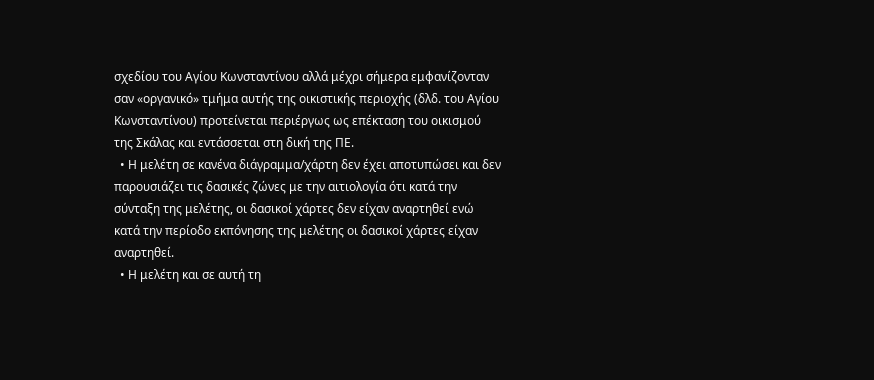σχεδίου του Αγίου Κωνσταντίνου αλλά μέχρι σήμερα εμφανίζονταν σαν «οργανικό» τμήμα αυτής της οικιστικής περιοχής (δλδ. του Αγίου Κωνσταντίνου) προτείνεται περιέργως ως επέκταση του οικισμού της Σκάλας και εντάσσεται στη δική της ΠΕ.
  • Η μελέτη σε κανένα διάγραμμα/χάρτη δεν έχει αποτυπώσει και δεν παρουσιάζει τις δασικές ζώνες με την αιτιολογία ότι κατά την σύνταξη της μελέτης, οι δασικοί χάρτες δεν είχαν αναρτηθεί ενώ κατά την περίοδο εκπόνησης της μελέτης οι δασικοί χάρτες είχαν αναρτηθεί.
  • Η μελέτη και σε αυτή τη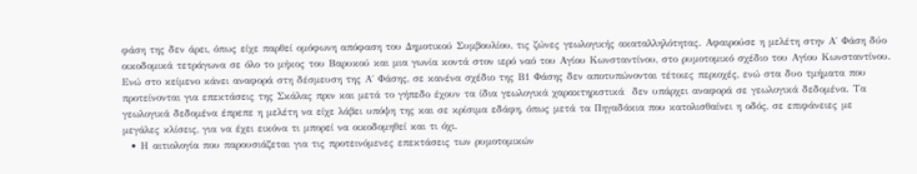φάση της δεν άρει, όπως είχε παρθεί ομόφωνη απόφαση του Δημοτικού Συμβουλίου, τις ζώνες γεωλογικής ακαταλληλότητας. Αφαιρούσε η μελέτη στην Α΄ Φάση δύο οικοδομικά τετράγωνα σε όλο το μήκος του Βαρυκού και μια γωνία κοντά στον ιερό ναό του Αγίου Κωνσταντίνου, στο ρυμοτομικό σχέδιο του Αγίου Κωνσταντίνου. Ενώ στο κείμενο κάνει αναφορά στη δέσμευση της Α΄ Φάσης, σε κανένα σχέδιο της Β1 Φάσης δεν αποτυπώνονται τέτοιες περιοχές, ενώ στα δυο τμήματα που προτείνονται για επεκτάσεις της Σκάλας πριν και μετά το γήπεδο έχουν τα ίδια γεωλογικά χαρακτηριστικά  δεν υπάρχει αναφορά σε γεωλογικά δεδομένα. Τα γεωλογικά δεδομένα έπρεπε η μελέτη να είχε λάβει υπόψη της και σε κρίσιμα εδάφη, όπως μετά τα Πηγαδάκια που κατολισθαίνει η οδός, σε επιφάνειες με μεγάλες κλίσεις, για να έχει εικόνα τι μπορεί να οικοδομηθεί και τι όχι.
  • Η αιτιολογία που παρουσιάζεται για τις προτεινόμενες επεκτάσεις των ρυμοτομικών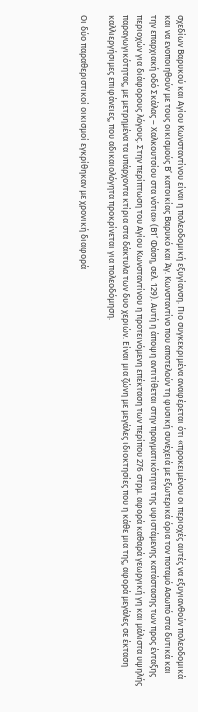σχεδίων Βαρυκού και Αγίου Κωνσταντίνου είναι η πολεοδομική εξυγίανση. Πιο συγκεκριμένα αναφέρεται ότι «προκειμένου οι περιοχές αυτές να εξυγιανθούν πολεοδομικά και να ενοποιηθούν με τους οικισμούς Β’ κατοικίας Βαρυκό και Άγ. Κωνσταντίνο που αποτελούν τη φυσική συνέχειά με εξωτερικά όρια τον ποταμό Ασωπό στα δυτικά και την επαρχιακή οδό Σκάλας – Χαλκουτσίου στα νότια» (Β1’ Φάση, σελ. 129). Αυτή η άποψη αντιτίθεται στην πραγματικότητα της υφιστάμενης κατάστασης των προς ένταξης περιοχών για διάφορους λόγους. Στην περίπτωση του Αγίου Κωνσταντίνου η προτεινόμενη επέκταση των περίπου 276 στρμ. αφορά καθαρά γεωργική γη και μάλιστα υψηλής παραγωγικότητας, με μετρημένα τα υπάρχοντα κτίρια στα δάκτυλα των δυο χεριών. Είναι μια ζώνη με μεγάλες ιδιοκτησίες που η κάθε μια της, αφορά μεγάλες σε έκταση καλλιεργήσιμες επιφάνειες, που αδικαιολόγητα προκρίνεται για πολεοδόμηση.

Οι δύο παραθεριστικοί οικισμοί εγκρίθηκαν με χρονική διαφορά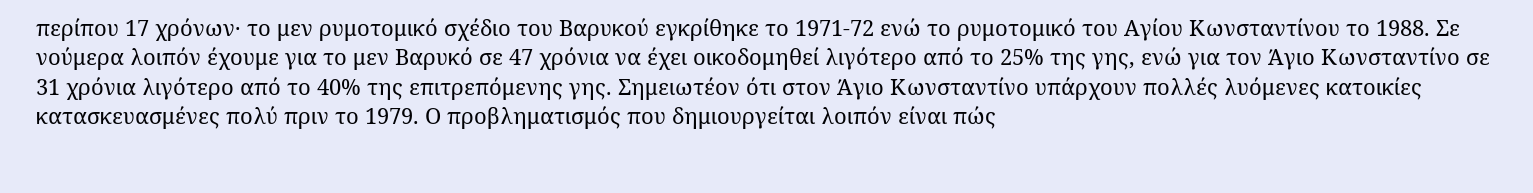περίπου 17 χρόνων· το μεν ρυμοτομικό σχέδιο του Βαρυκού εγκρίθηκε το 1971-72 ενώ το ρυμοτομικό του Αγίου Κωνσταντίνου το 1988. Σε νούμερα λοιπόν έχουμε για το μεν Βαρυκό σε 47 χρόνια να έχει οικοδομηθεί λιγότερο από το 25% της γης, ενώ για τον Άγιο Κωνσταντίνο σε 31 χρόνια λιγότερο από το 40% της επιτρεπόμενης γης. Σημειωτέον ότι στον Άγιο Κωνσταντίνο υπάρχουν πολλές λυόμενες κατοικίες κατασκευασμένες πολύ πριν το 1979. Ο προβληματισμός που δημιουργείται λοιπόν είναι πώς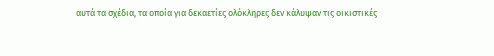αυτά τα σχέδια, τα οποία για δεκαετίες ολόκληρες δεν κάλυψαν τις οικιστικές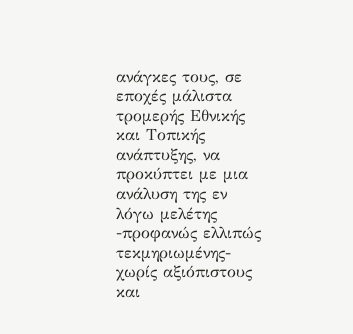ανάγκες τους, σε εποχές μάλιστα τρομερής Εθνικής και Τοπικής ανάπτυξης, να προκύπτει με μια ανάλυση της εν λόγω μελέτης -προφανώς ελλιπώς τεκμηριωμένης- χωρίς αξιόπιστους και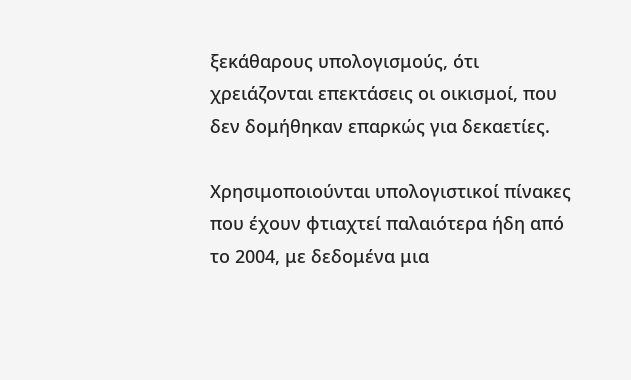ξεκάθαρους υπολογισμούς, ότι χρειάζονται επεκτάσεις οι οικισμοί, που δεν δομήθηκαν επαρκώς για δεκαετίες.

Χρησιμοποιούνται υπολογιστικοί πίνακες που έχουν φτιαχτεί παλαιότερα ήδη από το 2004, με δεδομένα μια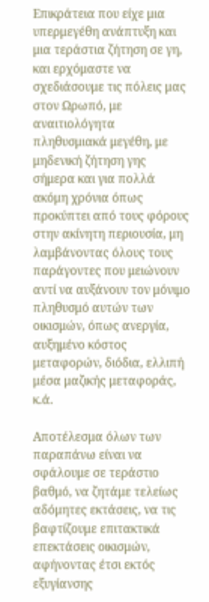Επικράτεια που είχε μια υπερμεγέθη ανάπτυξη και μια τεράστια ζήτηση σε γη, και ερχόμαστε να σχεδιάσουμε τις πόλεις μας στον Ωρωπό, με αναιτιολόγητα πληθυσμιακά μεγέθη, με μηδενική ζήτηση γης σήμερα και για πολλά ακόμη χρόνια όπως προκύπτει από τους φόρους στην ακίνητη περιουσία, μη λαμβάνοντας όλους τους παράγοντες που μειώνουν αντί να αυξάνουν τον μόνιμο πληθυσμό αυτών των οικισμών, όπως ανεργία, αυξημένο κόστος μεταφορών, διόδια, ελλιπή μέσα μαζικής μεταφοράς, κ.ά.

Αποτέλεσμα όλων των παραπάνω είναι να σφάλουμε σε τεράστιο βαθμό, να ζητάμε τελείως αδόμητες εκτάσεις, να τις βαφτίζουμε επιτακτικά επεκτάσεις οικισμών, αφήνοντας έτσι εκτός εξυγίανσης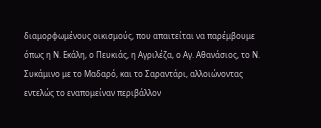διαμορφωμένους οικισμούς, που απαιτείται να παρέμβουμε όπως η Ν. Εκάλη, ο Πευκιάς, η Αγριλέζα, ο Αγ. Αθανάσιος, το Ν. Συκάμινο με το Μαδαρό, και το Σαραντάρι, αλλοιώνοντας εντελώς το εναπομείναν περιβάλλον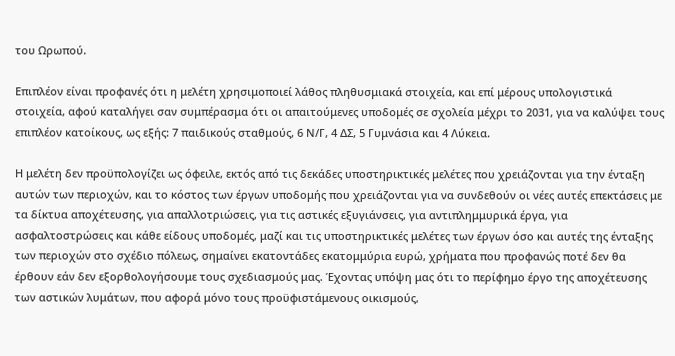του Ωρωπού.

Επιπλέον είναι προφανές ότι η μελέτη χρησιμοποιεί λάθος πληθυσμιακά στοιχεία, και επί μέρους υπολογιστικά στοιχεία, αφού καταλήγει σαν συμπέρασμα ότι οι απαιτούμενες υποδομές σε σχολεία μέχρι το 2031, για να καλύψει τους επιπλέον κατοίκους, ως εξής: 7 παιδικούς σταθμούς, 6 Ν/Γ, 4 ΔΣ, 5 Γυμνάσια και 4 Λύκεια.

Η μελέτη δεν προϋπολογίζει ως όφειλε, εκτός από τις δεκάδες υποστηρικτικές μελέτες που χρειάζονται για την ένταξη αυτών των περιοχών, και το κόστος των έργων υποδομής που χρειάζονται για να συνδεθούν οι νέες αυτές επεκτάσεις με τα δίκτυα αποχέτευσης, για απαλλοτριώσεις, για τις αστικές εξυγιάνσεις, για αντιπλημμυρικά έργα, για ασφαλτοστρώσεις και κάθε είδους υποδομές, μαζί και τις υποστηρικτικές μελέτες των έργων όσο και αυτές της ένταξης των περιοχών στο σχέδιο πόλεως, σημαίνει εκατοντάδες εκατομμύρια ευρώ, χρήματα που προφανώς ποτέ δεν θα έρθουν εάν δεν εξορθολογήσουμε τους σχεδιασμούς μας. Έχοντας υπόψη μας ότι το περίφημο έργο της αποχέτευσης των αστικών λυμάτων, που αφορά μόνο τους προϋφιστάμενους οικισμούς,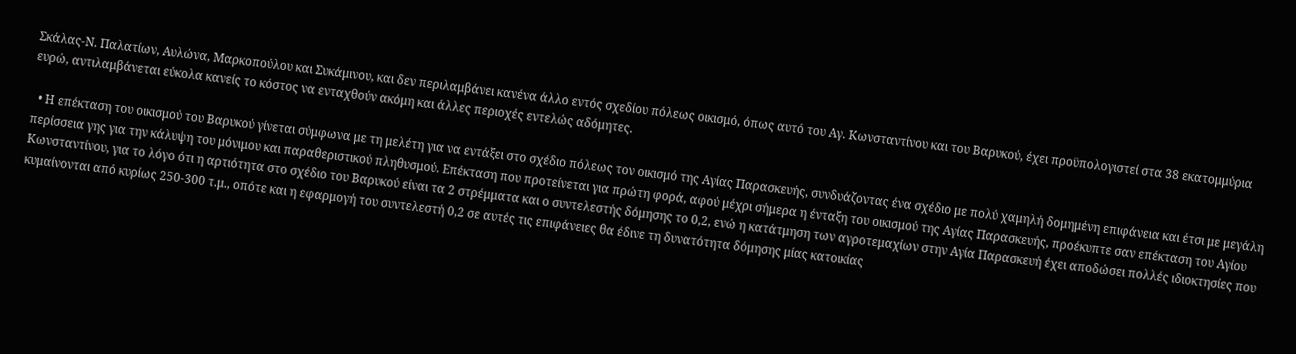Σκάλας-Ν. Παλατίων, Αυλώνα, Μαρκοπούλου και Συκάμινου, και δεν περιλαμβάνει κανένα άλλο εντός σχεδίου πόλεως οικισμό, όπως αυτό του Αγ. Κωνσταντίνου και του Βαρυκού, έχει προϋπολογιστεί στα 38 εκατομμύρια ευρώ, αντιλαμβάνεται εύκολα κανείς το κόστος να ενταχθούν ακόμη και άλλες περιοχές εντελώς αδόμητες.

  • Η επέκταση του οικισμού του Βαρυκού γίνεται σύμφωνα με τη μελέτη για να εντάξει στο σχέδιο πόλεως τον οικισμό της Αγίας Παρασκευής, συνδυάζοντας ένα σχέδιο με πολύ χαμηλή δομημένη επιφάνεια και έτσι με μεγάλη περίσσεια γης για την κάλυψη του μόνιμου και παραθεριστικού πληθυσμού. Επέκταση που προτείνεται για πρώτη φορά, αφού μέχρι σήμερα η ένταξη του οικισμού της Αγίας Παρασκευής, προέκυπτε σαν επέκταση του Αγίου Κωνσταντίνου, για το λόγο ότι η αρτιότητα στο σχέδιο του Βαρυκού είναι τα 2 στρέμματα και ο συντελεστής δόμησης το 0,2, ενώ η κατάτμηση των αγροτεμαχίων στην Αγία Παρασκευή έχει αποδώσει πολλές ιδιοκτησίες που κυμαίνονται από κυρίως 250-300 τ.μ., οπότε και η εφαρμογή του συντελεστή 0,2 σε αυτές τις επιφάνειες θα έδινε τη δυνατότητα δόμησης μίας κατοικίας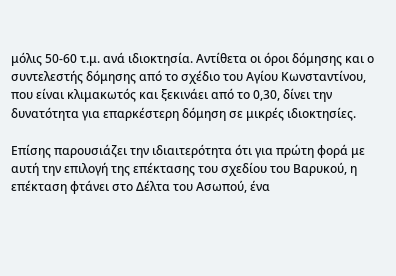μόλις 50-60 τ.μ. ανά ιδιοκτησία. Αντίθετα οι όροι δόμησης και ο συντελεστής δόμησης από το σχέδιο του Αγίου Κωνσταντίνου, που είναι κλιμακωτός και ξεκινάει από το 0,30, δίνει την δυνατότητα για επαρκέστερη δόμηση σε μικρές ιδιοκτησίες.

Επίσης παρουσιάζει την ιδιαιτερότητα ότι για πρώτη φορά με αυτή την επιλογή της επέκτασης του σχεδίου του Βαρυκού, η επέκταση φτάνει στο Δέλτα του Ασωπού, ένα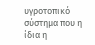υγροτοπικό σύστημα που η ίδια η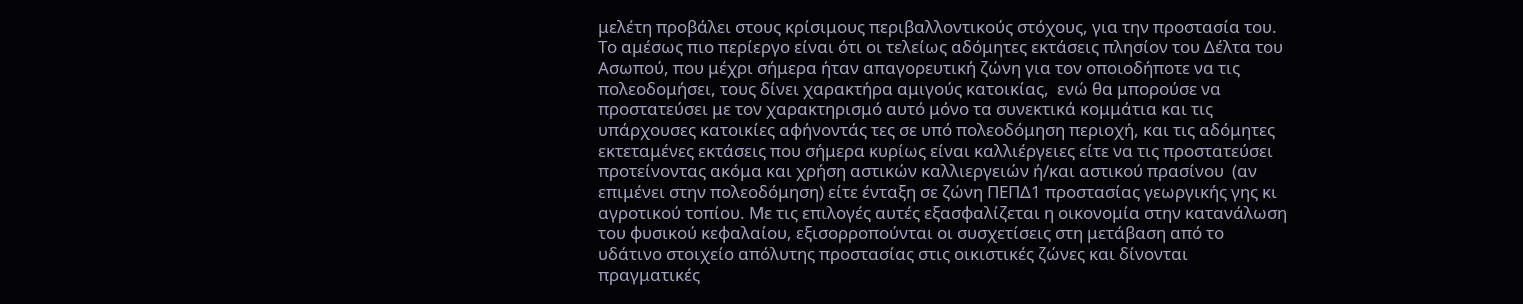μελέτη προβάλει στους κρίσιμους περιβαλλοντικούς στόχους, για την προστασία του. Το αμέσως πιο περίεργο είναι ότι οι τελείως αδόμητες εκτάσεις πλησίον του Δέλτα του Ασωπού, που μέχρι σήμερα ήταν απαγορευτική ζώνη για τον οποιοδήποτε να τις πολεοδομήσει, τους δίνει χαρακτήρα αμιγούς κατοικίας,  ενώ θα μπορούσε να προστατεύσει με τον χαρακτηρισμό αυτό μόνο τα συνεκτικά κομμάτια και τις υπάρχουσες κατοικίες αφήνοντάς τες σε υπό πολεοδόμηση περιοχή, και τις αδόμητες εκτεταμένες εκτάσεις που σήμερα κυρίως είναι καλλιέργειες είτε να τις προστατεύσει προτείνοντας ακόμα και χρήση αστικών καλλιεργειών ή/και αστικού πρασίνου  (αν επιμένει στην πολεοδόμηση) είτε ένταξη σε ζώνη ΠΕΠΔ1 προστασίας γεωργικής γης κι αγροτικού τοπίου. Με τις επιλογές αυτές εξασφαλίζεται η οικονομία στην κατανάλωση του φυσικού κεφαλαίου, εξισορροπούνται οι συσχετίσεις στη μετάβαση από το υδάτινο στοιχείο απόλυτης προστασίας στις οικιστικές ζώνες και δίνονται πραγματικές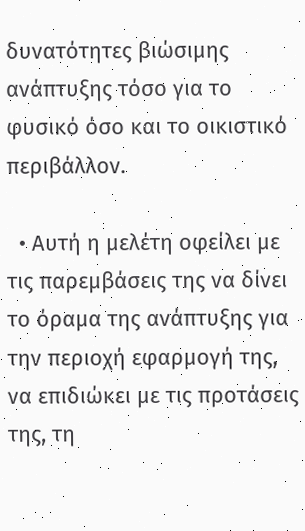δυνατότητες βιώσιμης ανάπτυξης τόσο για το φυσικό όσο και το οικιστικό περιβάλλον.

  • Αυτή η μελέτη οφείλει με τις παρεμβάσεις της να δίνει το όραμα της ανάπτυξης για την περιοχή εφαρμογή της, να επιδιώκει με τις προτάσεις της, τη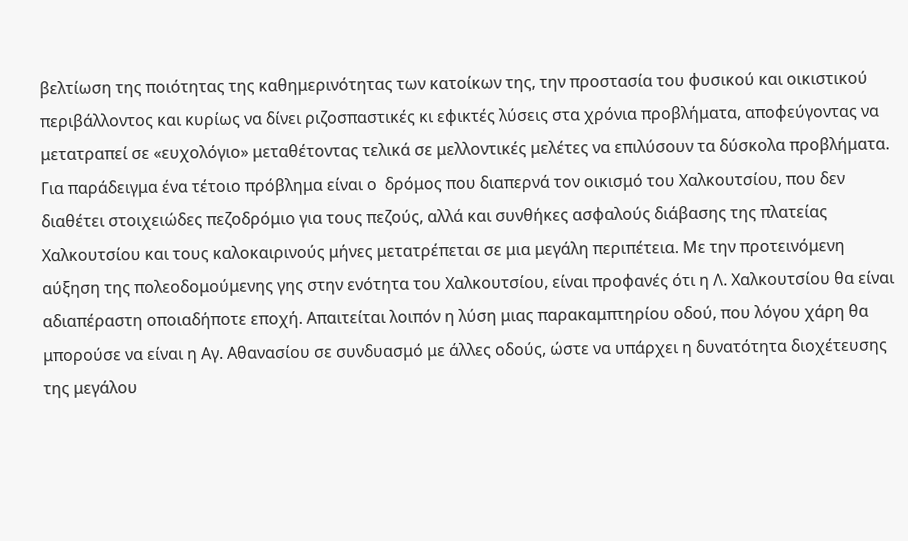βελτίωση της ποιότητας της καθημερινότητας των κατοίκων της, την προστασία του φυσικού και οικιστικού περιβάλλοντος και κυρίως να δίνει ριζοσπαστικές κι εφικτές λύσεις στα χρόνια προβλήματα, αποφεύγοντας να μετατραπεί σε «ευχολόγιο» μεταθέτοντας τελικά σε μελλοντικές μελέτες να επιλύσουν τα δύσκολα προβλήματα. Για παράδειγμα ένα τέτοιο πρόβλημα είναι ο  δρόμος που διαπερνά τον οικισμό του Χαλκουτσίου, που δεν διαθέτει στοιχειώδες πεζοδρόμιο για τους πεζούς, αλλά και συνθήκες ασφαλούς διάβασης της πλατείας Χαλκουτσίου και τους καλοκαιρινούς μήνες μετατρέπεται σε μια μεγάλη περιπέτεια. Με την προτεινόμενη αύξηση της πολεοδομούμενης γης στην ενότητα του Χαλκουτσίου, είναι προφανές ότι η Λ. Χαλκουτσίου θα είναι αδιαπέραστη οποιαδήποτε εποχή. Απαιτείται λοιπόν η λύση μιας παρακαμπτηρίου οδού, που λόγου χάρη θα μπορούσε να είναι η Αγ. Αθανασίου σε συνδυασμό με άλλες οδούς, ώστε να υπάρχει η δυνατότητα διοχέτευσης της μεγάλου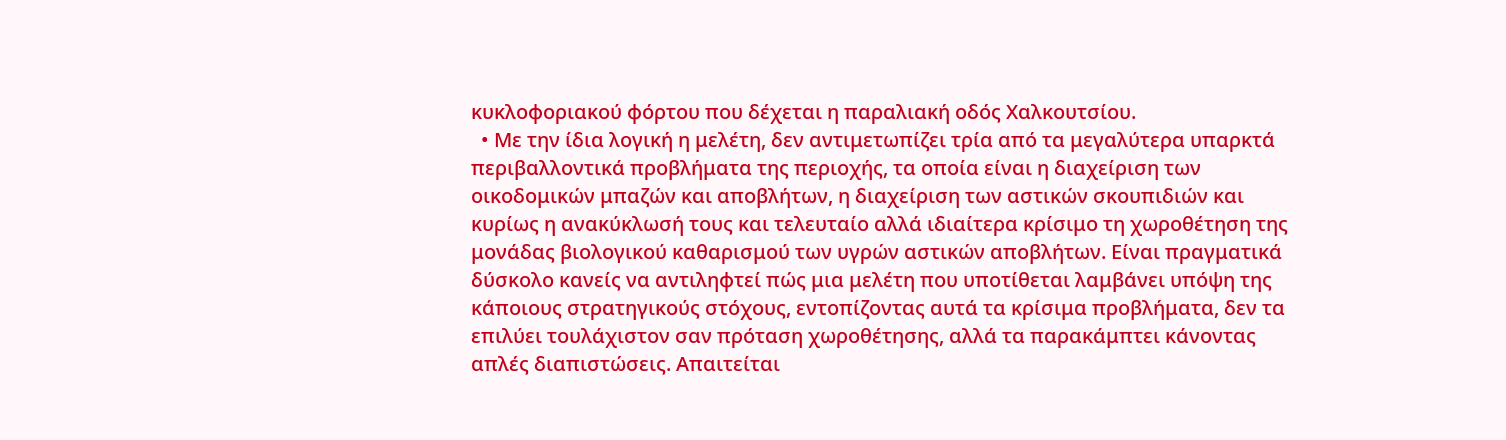κυκλοφοριακού φόρτου που δέχεται η παραλιακή οδός Χαλκουτσίου.
  • Με την ίδια λογική η μελέτη, δεν αντιμετωπίζει τρία από τα μεγαλύτερα υπαρκτά περιβαλλοντικά προβλήματα της περιοχής, τα οποία είναι η διαχείριση των οικοδομικών μπαζών και αποβλήτων, η διαχείριση των αστικών σκουπιδιών και κυρίως η ανακύκλωσή τους και τελευταίο αλλά ιδιαίτερα κρίσιμο τη χωροθέτηση της μονάδας βιολογικού καθαρισμού των υγρών αστικών αποβλήτων. Είναι πραγματικά δύσκολο κανείς να αντιληφτεί πώς μια μελέτη που υποτίθεται λαμβάνει υπόψη της κάποιους στρατηγικούς στόχους, εντοπίζοντας αυτά τα κρίσιμα προβλήματα, δεν τα επιλύει τουλάχιστον σαν πρόταση χωροθέτησης, αλλά τα παρακάμπτει κάνοντας απλές διαπιστώσεις. Απαιτείται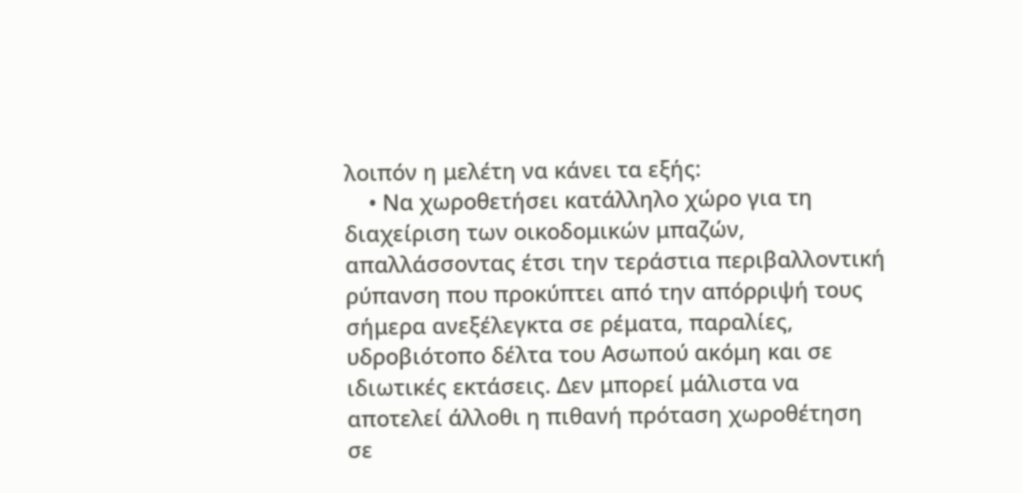λοιπόν η μελέτη να κάνει τα εξής:
    • Να χωροθετήσει κατάλληλο χώρο για τη διαχείριση των οικοδομικών μπαζών, απαλλάσσοντας έτσι την τεράστια περιβαλλοντική ρύπανση που προκύπτει από την απόρριψή τους σήμερα ανεξέλεγκτα σε ρέματα, παραλίες, υδροβιότοπο δέλτα του Ασωπού ακόμη και σε ιδιωτικές εκτάσεις. Δεν μπορεί μάλιστα να αποτελεί άλλοθι η πιθανή πρόταση χωροθέτηση σε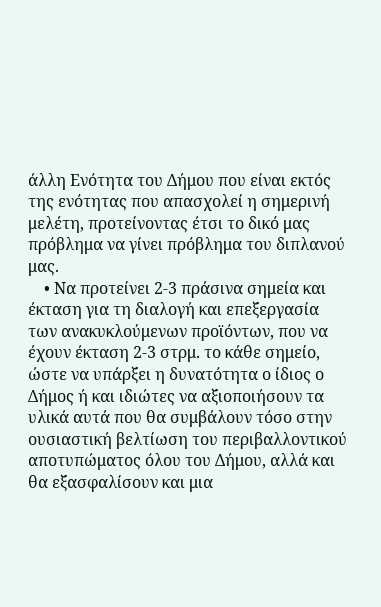άλλη Ενότητα του Δήμου που είναι εκτός της ενότητας που απασχολεί η σημερινή μελέτη, προτείνοντας έτσι το δικό μας πρόβλημα να γίνει πρόβλημα του διπλανού μας.
    • Να προτείνει 2-3 πράσινα σημεία και έκταση για τη διαλογή και επεξεργασία των ανακυκλούμενων προϊόντων, που να έχουν έκταση 2-3 στρμ. το κάθε σημείο, ώστε να υπάρξει η δυνατότητα ο ίδιος ο Δήμος ή και ιδιώτες να αξιοποιήσουν τα υλικά αυτά που θα συμβάλουν τόσο στην ουσιαστική βελτίωση του περιβαλλοντικού αποτυπώματος όλου του Δήμου, αλλά και θα εξασφαλίσουν και μια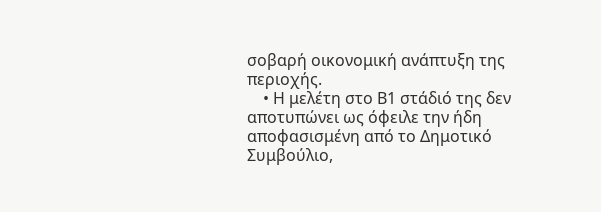σοβαρή οικονομική ανάπτυξη της περιοχής.
    • Η μελέτη στο Β1 στάδιό της δεν αποτυπώνει ως όφειλε την ήδη αποφασισμένη από το Δημοτικό Συμβούλιο,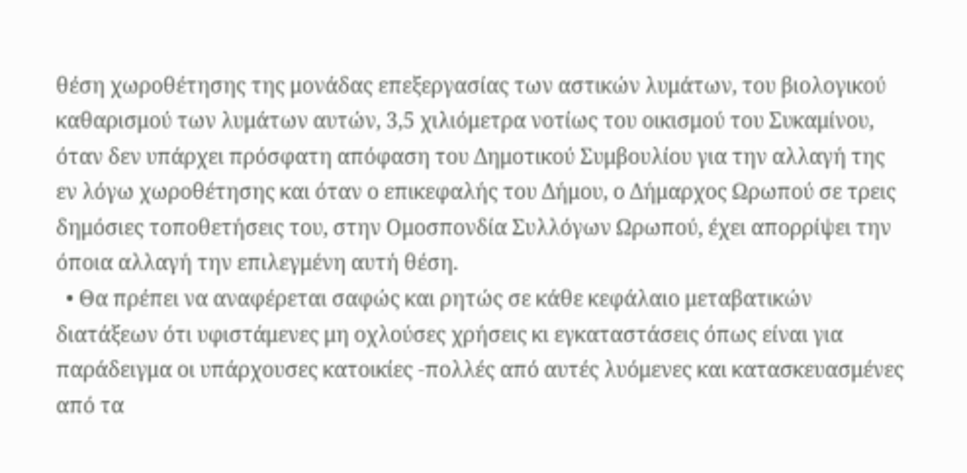θέση χωροθέτησης της μονάδας επεξεργασίας των αστικών λυμάτων, του βιολογικού καθαρισμού των λυμάτων αυτών, 3,5 χιλιόμετρα νοτίως του οικισμού του Συκαμίνου, όταν δεν υπάρχει πρόσφατη απόφαση του Δημοτικού Συμβουλίου για την αλλαγή της εν λόγω χωροθέτησης και όταν ο επικεφαλής του Δήμου, ο Δήμαρχος Ωρωπού σε τρεις δημόσιες τοποθετήσεις του, στην Ομοσπονδία Συλλόγων Ωρωπού, έχει απορρίψει την όποια αλλαγή την επιλεγμένη αυτή θέση.
  • Θα πρέπει να αναφέρεται σαφώς και ρητώς σε κάθε κεφάλαιο μεταβατικών διατάξεων ότι υφιστάμενες μη οχλούσες χρήσεις κι εγκαταστάσεις όπως είναι για παράδειγμα οι υπάρχουσες κατοικίες -πολλές από αυτές λυόμενες και κατασκευασμένες από τα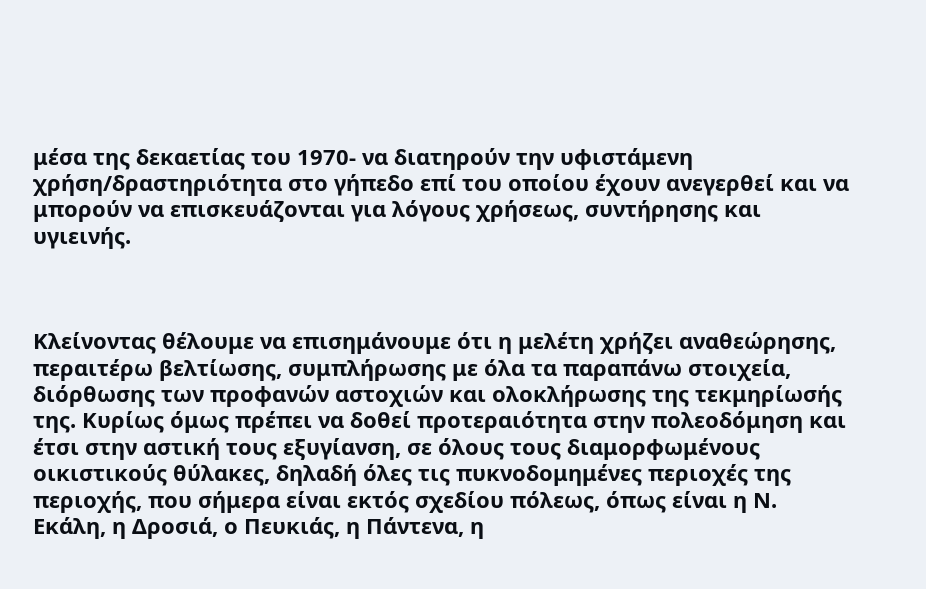μέσα της δεκαετίας του 1970- να διατηρούν την υφιστάμενη χρήση/δραστηριότητα στο γήπεδο επί του οποίου έχουν ανεγερθεί και να μπορούν να επισκευάζονται για λόγους χρήσεως, συντήρησης και υγιεινής.



Κλείνοντας θέλουμε να επισημάνουμε ότι η μελέτη χρήζει αναθεώρησης, περαιτέρω βελτίωσης, συμπλήρωσης με όλα τα παραπάνω στοιχεία, διόρθωσης των προφανών αστοχιών και ολοκλήρωσης της τεκμηρίωσής της. Κυρίως όμως πρέπει να δοθεί προτεραιότητα στην πολεοδόμηση και έτσι στην αστική τους εξυγίανση, σε όλους τους διαμορφωμένους οικιστικούς θύλακες, δηλαδή όλες τις πυκνοδομημένες περιοχές της περιοχής, που σήμερα είναι εκτός σχεδίου πόλεως, όπως είναι η Ν. Εκάλη, η Δροσιά, ο Πευκιάς, η Πάντενα, η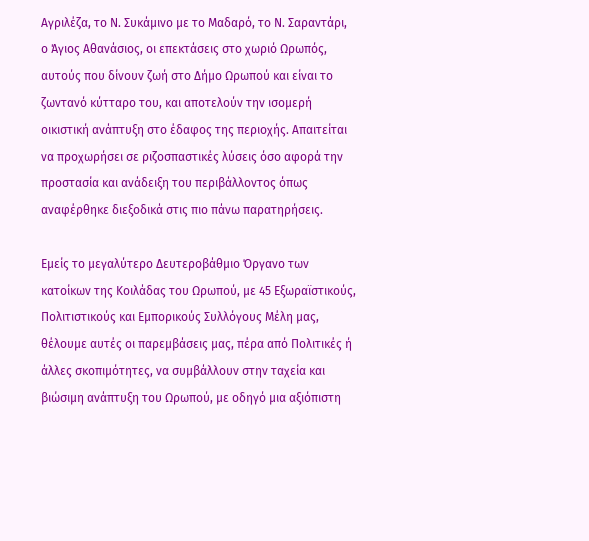Αγριλέζα, το Ν. Συκάμινο με το Μαδαρό, το Ν. Σαραντάρι, ο Άγιος Αθανάσιος, οι επεκτάσεις στο χωριό Ωρωπός, αυτούς που δίνουν ζωή στο Δήμο Ωρωπού και είναι το ζωντανό κύτταρο του, και αποτελούν την ισομερή  οικιστική ανάπτυξη στο έδαφος της περιοχής. Απαιτείται να προχωρήσει σε ριζοσπαστικές λύσεις όσο αφορά την προστασία και ανάδειξη του περιβάλλοντος όπως αναφέρθηκε διεξοδικά στις πιο πάνω παρατηρήσεις.

Εμείς το μεγαλύτερο Δευτεροβάθμιο Όργανο των κατοίκων της Κοιλάδας του Ωρωπού, με 45 Εξωραϊστικούς, Πολιτιστικούς και Εμπορικούς Συλλόγους Μέλη μας, θέλουμε αυτές οι παρεμβάσεις μας, πέρα από Πολιτικές ή άλλες σκοπιμότητες, να συμβάλλουν στην ταχεία και βιώσιμη ανάπτυξη του Ωρωπού, με οδηγό μια αξιόπιστη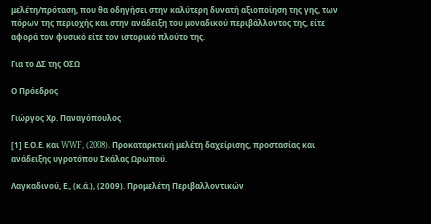μελέτη/πρόταση, που θα οδηγήσει στην καλύτερη δυνατή αξιοποίηση της γης, των πόρων της περιοχής και στην ανάδειξη του μοναδικού περιβάλλοντος της, είτε αφορά τον φυσικό είτε τον ιστορικό πλούτο της.

Για το ΔΣ της ΟΣΩ

Ο Πρόεδρος

Γιώργος Χρ. Παναγόπουλος

[1] Ε.Ο.Ε. και WWF, (2008). Προκαταρκτική μελέτη δαχείρισης, προστασίας και ανάδειξης υγροτόπου Σκάλας Ωρωπού.

Λαγκαδινού, Ε., (κ.ά.), (2009). Προμελέτη Περιβαλλοντικών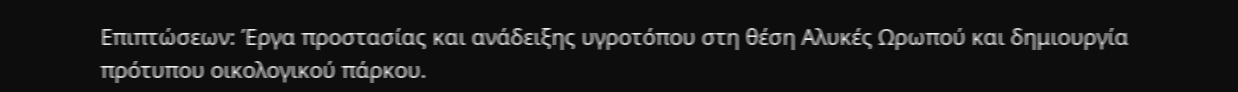Επιπτώσεων: Έργα προστασίας και ανάδειξης υγροτόπου στη θέση Αλυκές Ωρωπού και δημιουργία πρότυπου οικολογικού πάρκου.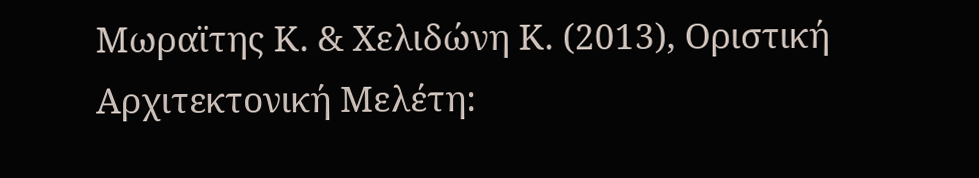Μωραϊτης Κ. & Χελιδώνη Κ. (2013), Οριστική Αρχιτεκτονική Μελέτη: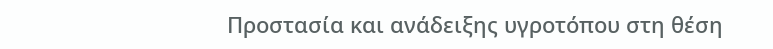Προστασία και ανάδειξης υγροτόπου στη θέση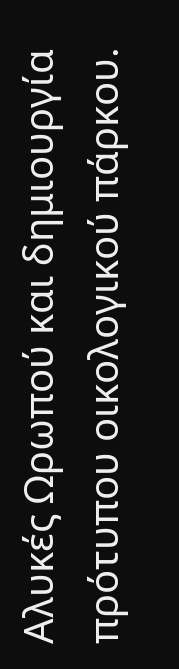Αλυκές Ωρωπού και δημιουργία πρότυπου οικολογικού πάρκου.